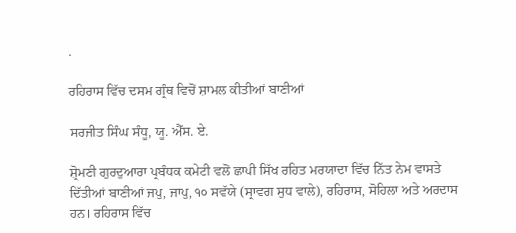.

ਰਹਿਰਾਸ ਵਿੱਚ ਦਸਮ ਗ੍ਰੰਥ ਵਿਚੋਂ ਸ਼ਾਮਲ ਕੀਤੀਆਂ ਬਾਣੀਆਂ

ਸਰਜੀਤ ਸਿੰਘ ਸੰਧੂ, ਯੂ. ਐੱਸ. ਏ.

ਸ਼੍ਰੋਮਣੀ ਗੁਰਦੁਆਰਾ ਪ੍ਰਬੰਧਕ ਕਮੇਟੀ ਵਲੋਂ ਛਾਪੀ ਸਿੱਖ ਰਹਿਤ ਮਰਯਾਦਾ ਵਿੱਚ ਨਿੱਤ ਨੇਮ ਵਾਸਤੇ ਦਿੱਤੀਆਂ ਬਾਣੀਆਂ ਜਪੁ, ਜਾਪੁ, ੧੦ ਸਵੱਯੇ (ਸ੍ਰਾਵਗ ਸੁਧ ਵਾਲੇ), ਰਹਿਰਾਸ, ਸੋਹਿਲਾ ਅਤੇ ਅਰਦਾਸ ਹਨ। ਰਹਿਰਾਸ ਵਿੱਚ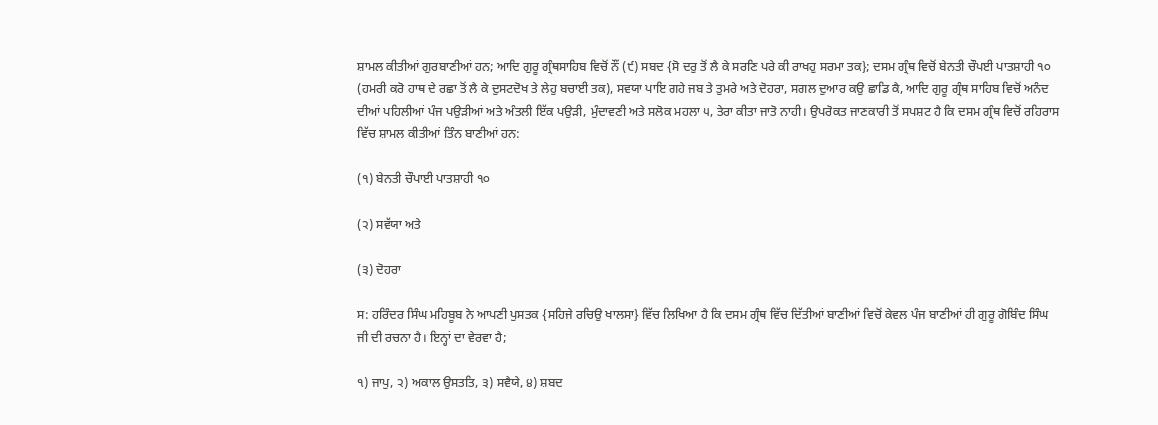ਸ਼ਾਮਲ ਕੀਤੀਆਂ ਗੁਰਬਾਣੀਆਂ ਹਨ; ਆਦਿ ਗੁਰੂ ਗ੍ਰੰਥਸਾਹਿਬ ਵਿਚੋਂ ਨੌਂ (੯) ਸਬਦ {ਸੋ ਦਰੁ ਤੋਂ ਲੈ ਕੇ ਸਰਣਿ ਪਰੇ ਕੀ ਰਾਖਹੁ ਸਰਮਾ ਤਕ}; ਦਸਮ ਗ੍ਰੰਥ ਵਿਚੋਂ ਬੇਨਤੀ ਚੌਪਈ ਪਾਤਸ਼ਾਹੀ ੧੦ (ਹਮਰੀ ਕਰੋ ਹਾਥ ਦੇ ਰਛਾ ਤੋਂ ਲੈ ਕੇ ਦੁਸਟਦੋਖ ਤੇ ਲੇਹੁ ਬਚਾਈ ਤਕ), ਸਵਯਾ ਪਾਇ ਗਹੇ ਜਬ ਤੇ ਤੁਮਰੇ ਅਤੇ ਦੋਹਰਾ, ਸਗਲ ਦੁਆਰ ਕਉ ਛਾਡਿ ਕੈ, ਆਦਿ ਗੁਰੂ ਗ੍ਰੰਥ ਸਾਹਿਬ ਵਿਚੋਂ ਅਨੰਦ ਦੀਆਂ ਪਹਿਲੀਆਂ ਪੰਜ ਪਉੜੀਆਂ ਅਤੇ ਅੰਤਲੀ ਇੱਕ ਪਉੜੀ, ਮੁੰਦਾਵਣੀ ਅਤੇ ਸਲੋਕ ਮਹਲਾ ੫, ਤੇਰਾ ਕੀਤਾ ਜਾਤੋ ਨਾਹੀ। ਉਪਰੋਕਤ ਜਾਣਕਾਰੀ ਤੋਂ ਸਪਸ਼ਟ ਹੈ ਕਿ ਦਸਮ ਗ੍ਰੰਥ ਵਿਚੋਂ ਰਹਿਰਾਸ ਵਿੱਚ ਸ਼ਾਮਲ ਕੀਤੀਆਂ ਤਿੰਨ ਬਾਣੀਆਂ ਹਨ:

(੧) ਬੇਨਤੀ ਚੌਪਾਈ ਪਾਤਸ਼ਾਹੀ ੧੦

(੨) ਸਵੱਯਾ ਅਤੇ

(੩) ਦੋਹਰਾ

ਸ: ਹਰਿੰਦਰ ਸਿੰਘ ਮਹਿਬੂਬ ਨੇ ਆਪਣੀ ਪੁਸਤਕ {ਸਹਿਜੇ ਰਚਿਉ ਖਾਲਸਾ} ਵਿੱਚ ਲਿਖਿਆ ਹੈ ਕਿ ਦਸਮ ਗ੍ਰੰਥ ਵਿੱਚ ਦਿੱਤੀਆਂ ਬਾਣੀਆਂ ਵਿਚੋਂ ਕੇਵਲ ਪੰਜ ਬਾਣੀਆਂ ਹੀ ਗੁਰੂ ਗੋਬਿੰਦ ਸਿੰਘ ਜੀ ਦੀ ਰਚਨਾ ਹੈ। ਇਨ੍ਹਾਂ ਦਾ ਵੇਰਵਾ ਹੈ;

੧) ਜਾਪੁ, ੨) ਅਕਾਲ ਉਸਤਤਿ, ੩) ਸਵੈਯੇ, ੪) ਸ਼ਬਦ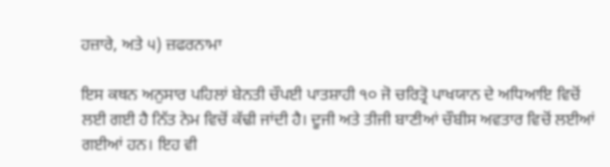ਹਜ਼ਾਰੇ, ਅਤੇ ੫) ਜ਼ਫਰਨਾਮਾ

ਇਸ ਕਥਨ ਅਨੁਸਾਰ ਪਹਿਲਾਂ ਬੇਨਤੀ ਚੌਪਈ ਪਾਤਸ਼ਾਹੀ ੧੦ ਜੋ ਚਰਿਤ੍ਰੋ ਪਾਖਯਾਨ ਦੇ ਅਧਿਆਇ ਵਿਚੋਂ ਲਈ ਗਈ ਹੈ ਨਿੱਤ ਨੇਮ ਵਿਚੋਂ ਕੱਢੀ ਜਾਂਦੀ ਹੈ। ਦੂਜੀ ਅਤੇ ਤੀਜੀ ਬਾਣੀਆਂ ਚੌਬੀਸ ਅਵਤਾਰ ਵਿਚੋਂ ਲਈਆਂ ਗਈਆਂ ਹਨ। ਇਹ ਵੀ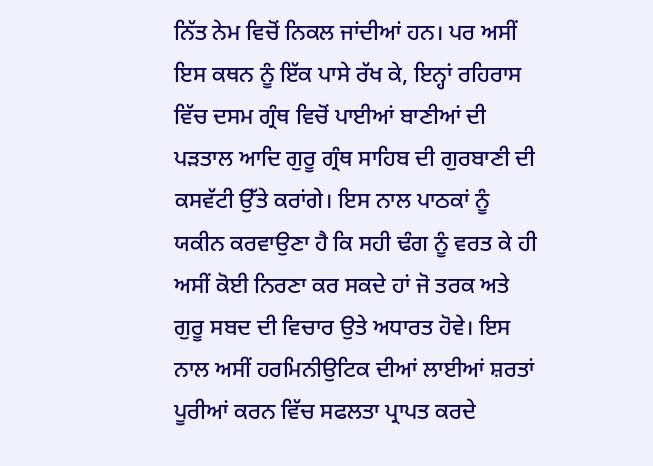ਨਿੱਤ ਨੇਮ ਵਿਚੋਂ ਨਿਕਲ ਜਾਂਦੀਆਂ ਹਨ। ਪਰ ਅਸੀਂ ਇਸ ਕਥਨ ਨੂੰ ਇੱਕ ਪਾਸੇ ਰੱਖ ਕੇ, ਇਨ੍ਹਾਂ ਰਹਿਰਾਸ ਵਿੱਚ ਦਸਮ ਗ੍ਰੰਥ ਵਿਚੋਂ ਪਾਈਆਂ ਬਾਣੀਆਂ ਦੀ ਪੜਤਾਲ ਆਦਿ ਗੁਰੂ ਗ੍ਰੰਥ ਸਾਹਿਬ ਦੀ ਗੁਰਬਾਣੀ ਦੀ ਕਸਵੱਟੀ ਉੱਤੇ ਕਰਾਂਗੇ। ਇਸ ਨਾਲ ਪਾਠਕਾਂ ਨੂੰ ਯਕੀਨ ਕਰਵਾਉਣਾ ਹੈ ਕਿ ਸਹੀ ਢੰਗ ਨੂੰ ਵਰਤ ਕੇ ਹੀ ਅਸੀਂ ਕੋਈ ਨਿਰਣਾ ਕਰ ਸਕਦੇ ਹਾਂ ਜੋ ਤਰਕ ਅਤੇ ਗੁਰੂ ਸਬਦ ਦੀ ਵਿਚਾਰ ਉਤੇ ਅਧਾਰਤ ਹੋਵੇ। ਇਸ ਨਾਲ ਅਸੀਂ ਹਰਮਿਨੀਉਟਿਕ ਦੀਆਂ ਲਾਈਆਂ ਸ਼ਰਤਾਂ ਪੂਰੀਆਂ ਕਰਨ ਵਿੱਚ ਸਫਲਤਾ ਪ੍ਰਾਪਤ ਕਰਦੇ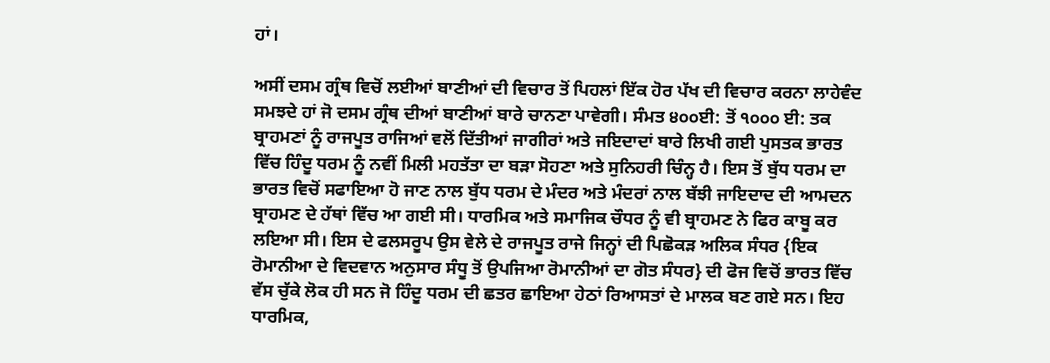ਹਾਂ।

ਅਸੀਂ ਦਸਮ ਗ੍ਰੰਥ ਵਿਚੋਂ ਲਈਆਂ ਬਾਣੀਆਂ ਦੀ ਵਿਚਾਰ ਤੋਂ ਪਿਹਲਾਂ ਇੱਕ ਹੋਰ ਪੱਖ ਦੀ ਵਿਚਾਰ ਕਰਨਾ ਲਾਹੇਵੰਦ ਸਮਝਦੇ ਹਾਂ ਜੋ ਦਸਮ ਗ੍ਰੰਥ ਦੀਆਂ ਬਾਣੀਆਂ ਬਾਰੇ ਚਾਨਣਾ ਪਾਵੇਗੀ। ਸੰਮਤ ੪੦੦ਈ: ਤੋਂ ੧੦੦੦ ਈ: ਤਕ ਬ੍ਰਾਹਮਣਾਂ ਨੂੰ ਰਾਜਪੂਤ ਰਾਜਿਆਂ ਵਲੋਂ ਦਿੱਤੀਆਂ ਜਾਗੀਰਾਂ ਅਤੇ ਜਇਦਾਦਾਂ ਬਾਰੇ ਲਿਖੀ ਗਈ ਪੁਸਤਕ ਭਾਰਤ ਵਿੱਚ ਹਿੰਦੂ ਧਰਮ ਨੂੰ ਨਵੀਂ ਮਿਲੀ ਮਹਤੱਤਾ ਦਾ ਬੜਾ ਸੋਹਣਾ ਅਤੇ ਸੁਨਿਹਰੀ ਚਿੰਨ੍ਹ ਹੈ। ਇਸ ਤੋਂ ਬੁੱਧ ਧਰਮ ਦਾ ਭਾਰਤ ਵਿਚੋਂ ਸਫਾਇਆ ਹੋ ਜਾਣ ਨਾਲ ਬੁੱਧ ਧਰਮ ਦੇ ਮੰਦਰ ਅਤੇ ਮੰਦਰਾਂ ਨਾਲ ਬੱਝੀ ਜਾਇਦਾਦ ਦੀ ਆਮਦਨ ਬ੍ਰਾਹਮਣ ਦੇ ਹੱਥਾਂ ਵਿੱਚ ਆ ਗਈ ਸੀ। ਧਾਰਮਿਕ ਅਤੇ ਸਮਾਜਿਕ ਚੌਧਰ ਨੂੰ ਵੀ ਬ੍ਰਾਹਮਣ ਨੇ ਫਿਰ ਕਾਬੂ ਕਰ ਲਇਆ ਸੀ। ਇਸ ਦੇ ਫਲਸਰੂਪ ਉਸ ਵੇਲੇ ਦੇ ਰਾਜਪੂਤ ਰਾਜੇ ਜਿਨ੍ਹਾਂ ਦੀ ਪਿਛੋਕੜ ਅਲਿਕ ਸੰਧਰ {ਇਕ ਰੋਮਾਨੀਆ ਦੇ ਵਿਦਵਾਨ ਅਨੁਸਾਰ ਸੰਧੂ ਤੋਂ ਉਪਜਿਆ ਰੋਮਾਨੀਆਂ ਦਾ ਗੋਤ ਸੰਧਰ} ਦੀ ਫੋਜ ਵਿਚੋਂ ਭਾਰਤ ਵਿੱਚ ਵੱਸ ਚੁੱਕੇ ਲੋਕ ਹੀ ਸਨ ਜੋ ਹਿੰਦੂ ਧਰਮ ਦੀ ਛਤਰ ਛਾਇਆ ਹੇਠਾਂ ਰਿਆਸਤਾਂ ਦੇ ਮਾਲਕ ਬਣ ਗਏ ਸਨ। ਇਹ ਧਾਰਮਿਕ,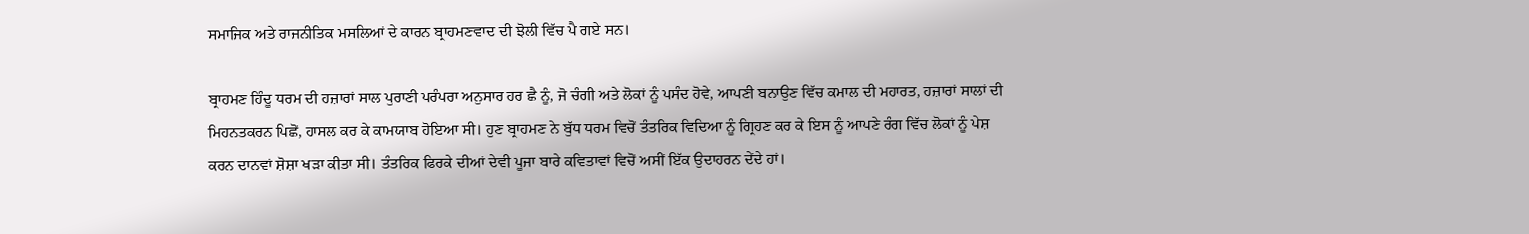ਸਮਾਜਿਕ ਅਤੇ ਰਾਜਨੀਤਿਕ ਮਸਲਿਆਂ ਦੇ ਕਾਰਨ ਬ੍ਰਾਹਮਣਵਾਦ ਦੀ ਝੋਲੀ ਵਿੱਚ ਪੈ ਗਏ ਸਨ।

ਬ੍ਰਾਹਮਣ ਹਿੰਦੂ ਧਰਮ ਦੀ ਹਜ਼ਾਰਾਂ ਸਾਲ ਪੁਰਾਣੀ ਪਰੰਪਰਾ ਅਨੁਸਾਰ ਹਰ ਛੈ ਨੂੰ, ਜੋ ਚੰਗੀ ਅਤੇ ਲੋਕਾਂ ਨੂੰ ਪਸੰਦ ਹੋਵੇ, ਆਪਣੀ ਬਨਾਉਣ ਵਿੱਚ ਕਮਾਲ ਦੀ ਮਹਾਰਤ, ਹਜ਼ਾਰਾਂ ਸਾਲਾਂ ਦੀ ਮਿਹਨਤਕਰਨ ਪਿਛੋਂ, ਹਾਸਲ ਕਰ ਕੇ ਕਾਮਯਾਬ ਹੋਇਆ ਸੀ। ਹੁਣ ਬ੍ਰਾਹਮਣ ਨੇ ਬੁੱਧ ਧਰਮ ਵਿਚੋਂ ਤੰਤਰਿਕ ਵਿਦਿਆ ਨੂੰ ਗ੍ਰਿਹਣ ਕਰ ਕੇ ਇਸ ਨੂੰ ਆਪਣੇ ਰੰਗ ਵਿੱਚ ਲੋਕਾਂ ਨੂੰ ਪੇਸ਼ ਕਰਨ ਦਾਨਵਾਂ ਸ਼ੋਸ਼ਾ ਖੜਾ ਕੀਤਾ ਸੀ। ਤੰਤਰਿਕ ਫਿਰਕੇ ਦੀਆਂ ਦੇਵੀ ਪੂਜਾ ਬਾਰੇ ਕਵਿਤਾਵਾਂ ਵਿਚੋਂ ਅਸੀਂ ਇੱਕ ਉਦਾਹਰਨ ਦੇਂਦੇ ਹਾਂ।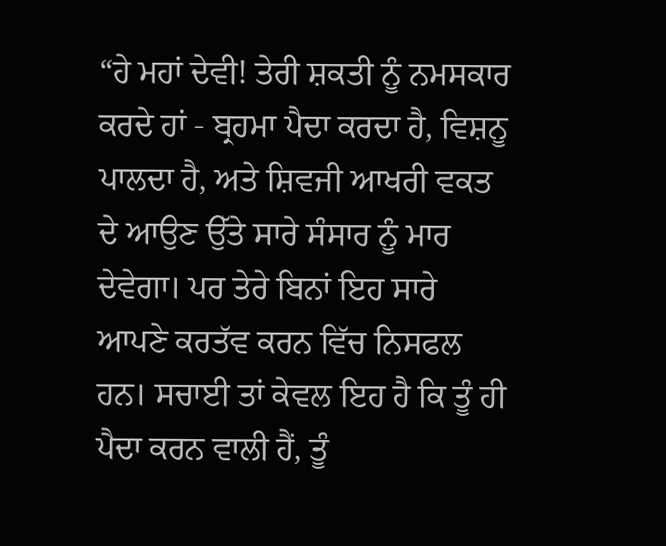“ਹੇ ਮਹਾਂ ਦੇਵੀ! ਤੇਰੀ ਸ਼ਕਤੀ ਨੂੰ ਨਮਸਕਾਰ ਕਰਦੇ ਹਾਂ - ਬ੍ਰਹਮਾ ਪੈਦਾ ਕਰਦਾ ਹੈ, ਵਿਸ਼ਨੂ ਪਾਲਦਾ ਹੈ, ਅਤੇ ਸ਼ਿਵਜੀ ਆਖਰੀ ਵਕਤ ਦੇ ਆਉਣ ਉੱਤੇ ਸਾਰੇ ਸੰਸਾਰ ਨੂੰ ਮਾਰ ਦੇਵੇਗਾ। ਪਰ ਤੇਰੇ ਬਿਨਾਂ ਇਹ ਸਾਰੇ ਆਪਣੇ ਕਰਤੱਵ ਕਰਨ ਵਿੱਚ ਨਿਸਫਲ ਹਨ। ਸਚਾਈ ਤਾਂ ਕੇਵਲ ਇਹ ਹੈ ਕਿ ਤੂੰ ਹੀ ਪੈਦਾ ਕਰਨ ਵਾਲੀ ਹੈਂ, ਤੂੰ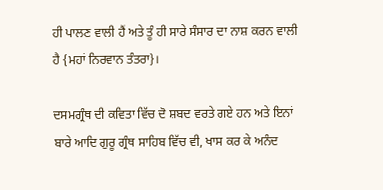ਹੀ ਪਾਲਣ ਵਾਲੀ ਹੈਂ ਅਤੇ ਤੂੰ ਹੀ ਸਾਰੇ ਸੰਸਾਰ ਦਾ ਨਾਸ਼ ਕਰਨ ਵਾਲੀ ਹੈ {ਮਹਾਂ ਨਿਰਵਾਨ ਤੰਤਰਾ}।

ਦਸਮਗ੍ਰੰਥ ਦੀ ਕਵਿਤਾ ਵਿੱਚ ਦੋ ਸ਼ਬਦ ਵਰਤੇ ਗਏ ਹਨ ਅਤੇ ਇਨਾਂ ਬਾਰੇ ਆਦਿ ਗੁਰੂ ਗ੍ਰੰਥ ਸਾਹਿਬ ਵਿੱਚ ਵੀ, ਖਾਸ ਕਰ ਕੇ ਅਨੰਦ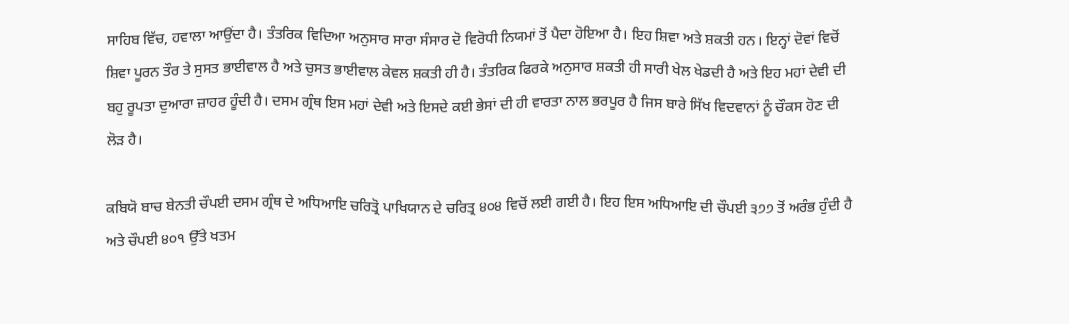ਸਾਹਿਬ ਵਿੱਚ, ਹਵਾਲਾ ਆਉਂਦਾ ਹੈ। ਤੰਤਰਿਕ ਵਿਦਿਆ ਅਨੁਸਾਰ ਸਾਰਾ ਸੰਸਾਰ ਦੋ ਵਿਰੋਧੀ ਨਿਯਮਾਂ ਤੋਂ ਪੈਦਾ ਹੋਇਆ ਹੈ। ਇਹ ਸ਼ਿਵਾ ਅਤੇ ਸ਼ਕਤੀ ਹਨ। ਇਨ੍ਹਾਂ ਦੋਵਾਂ ਵਿਚੋਂ ਸ਼ਿਵਾ ਪੂਰਨ ਤੌਰ ਤੇ ਸੁਸਤ ਭਾਈਵਾਲ ਹੈ ਅਤੇ ਚੁਸਤ ਭਾਈਵਾਲ ਕੇਵਲ ਸ਼ਕਤੀ ਹੀ ਹੈ। ਤੰਤਰਿਕ ਫਿਰਕੇ ਅਨੁਸਾਰ ਸ਼ਕਤੀ ਹੀ ਸਾਰੀ ਖੇਲ ਖੇਡਦੀ ਹੈ ਅਤੇ ਇਹ ਮਹਾਂ ਦੇਵੀ ਦੀ ਬਹੁ ਰੂਪਤਾ ਦੁਆਰਾ ਜ਼ਾਹਰ ਹੂੰਦੀ ਹੈ। ਦਸਮ ਗ੍ਰੰਥ ਇਸ ਮਹਾਂ ਦੇਵੀ ਅਤੇ ਇਸਦੇ ਕਈ ਭੇਸਾਂ ਦੀ ਹੀ ਵਾਰਤਾ ਨਾਲ ਭਰਪੂਰ ਹੈ ਜਿਸ ਬਾਰੇ ਸਿੱਖ ਵਿਦਵਾਨਾਂ ਨੂੰ ਚੌਕਸ ਹੋਣ ਦੀ ਲੋੜ ਹੈ।

ਕਬਿਯੋ ਬਾਚ ਬੇਨਤੀ ਚੌਪਈ ਦਸਮ ਗ੍ਰੰਥ ਦੇ ਅਧਿਆਇ ਚਰਿਤ੍ਰੋ ਪਾਖਿਯਾਨ ਦੇ ਚਰਿਤ੍ਰ ੪੦੪ ਵਿਚੋਂ ਲਈ ਗਈ ਹੈ। ਇਹ ਇਸ ਅਧਿਆਇ ਦੀ ਚੌਪਈ ੩੭੭ ਤੋਂ ਅਰੰਭ ਹੁੰਦੀ ਹੈ ਅਤੇ ਚੌਪਈ ੪੦੧ ਉੱਤੇ ਖਤਮ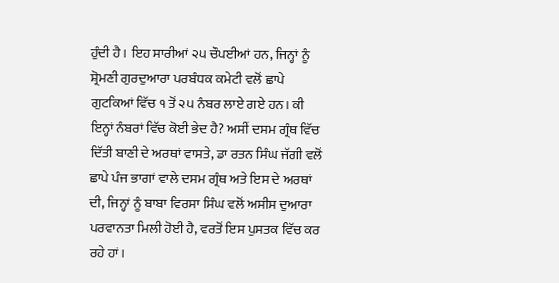ਹੁੰਦੀ ਹੈ। ਇਹ ਸਾਰੀਆਂ ੨੫ ਚੌਪਈਆਂ ਹਨ, ਜਿਨ੍ਹਾਂ ਨੂੰ ਸ਼੍ਰੋਮਣੀ ਗੁਰਦੁਆਰਾ ਪਰਬੰਧਕ ਕਮੇਟੀ ਵਲੋਂ ਛਾਪੇ ਗੁਟਕਿਆਂ ਵਿੱਚ ੧ ਤੋਂ ੨੫ ਨੰਬਰ ਲਾਏ ਗਏ ਹਨ। ਕੀ ਇਨ੍ਹਾਂ ਨੰਬਰਾਂ ਵਿੱਚ ਕੋਈ ਭੇਦ ਹੈ? ਅਸੀਂ ਦਸਮ ਗ੍ਰੰਥ ਵਿੱਚ ਦਿੱਤੀ ਬਾਣੀ ਦੇ ਅਰਥਾਂ ਵਾਸਤੇ, ਡਾ ਰਤਨ ਸਿੰਘ ਜੱਗੀ ਵਲੋਂ ਛਾਪੇ ਪੰਜ ਭਾਗਾਂ ਵਾਲੇ ਦਸਮ ਗ੍ਰੰਥ ਅਤੇ ਇਸ ਦੇ ਅਰਥਾਂ ਦੀ, ਜਿਨ੍ਹਾਂ ਨੂੰ ਬਾਬਾ ਵਿਰਸਾ ਸਿੰਘ ਵਲੋਂ ਅਸੀਸ ਦੁਆਰਾ ਪਰਵਾਨਤਾ ਮਿਲੀ ਹੋਈ ਹੈ, ਵਰਤੋਂ ਇਸ ਪੁਸਤਕ ਵਿੱਚ ਕਰ ਰਹੇ ਹਾਂ।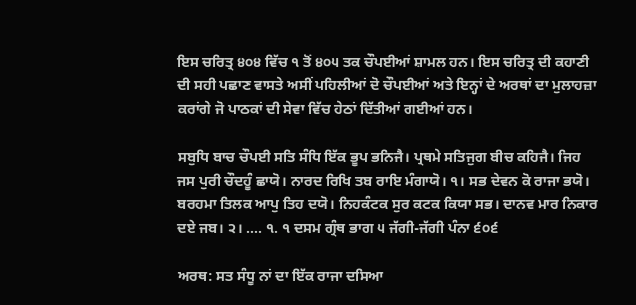ਇਸ ਚਰਿਤ੍ਰ ੪੦੪ ਵਿੱਚ ੧ ਤੋਂ ੪੦੫ ਤਕ ਚੌਪਈਆਂ ਸ਼ਾਮਲ ਹਨ। ਇਸ ਚਰਿਤ੍ਰ ਦੀ ਕਹਾਣੀ ਦੀ ਸਹੀ ਪਛਾਣ ਵਾਸਤੇ ਅਸੀਂ ਪਹਿਲੀਆਂ ਦੋ ਚੌਪਈਆਂ ਅਤੇ ਇਨ੍ਹਾਂ ਦੇ ਅਰਥਾਂ ਦਾ ਮੁਲਾਹਜ਼ਾ ਕਰਾਂਗੇ ਜੋ ਪਾਠਕਾਂ ਦੀ ਸੇਵਾ ਵਿੱਚ ਹੇਠਾਂ ਦਿੱਤੀਆਂ ਗਈਆਂ ਹਨ।

ਸਬੁਧਿ ਬਾਚ ਚੌਪਈ ਸਤਿ ਸੰਧਿ ਇੱਕ ਭੂਪ ਭਨਿਜੈ। ਪ੍ਰਥਮੇ ਸਤਿਜੁਗ ਬੀਚ ਕਹਿਜੈ। ਜਿਹ ਜਸ ਪੁਰੀ ਚੌਦਹੂੰ ਛਾਯੋ। ਨਾਰਦ ਰਿਖਿ ਤਬ ਰਾਇ ਮੰਗਾਯੋ। ੧। ਸਭ ਦੇਵਨ ਕੋ ਰਾਜਾ ਭਯੋ। ਬਰਹਮਾ ਤਿਲਕ ਆਪੁ ਤਿਹ ਦਯੋ। ਨਿਹਕੰਟਕ ਸੁਰ ਕਟਕ ਕਿਯਾ ਸਭ। ਦਾਨਵ ਮਾਰ ਨਿਕਾਰ ਦਏ ਜਬ। ੨। …. ੧. ੧ ਦਸਮ ਗ੍ਰੰਥ ਭਾਗ ੫ ਜੱਗੀ-ਜੱਗੀ ਪੰਨਾ ੬੦੬

ਅਰਥ: ਸਤ ਸੰਧੂ ਨਾਂ ਦਾ ਇੱਕ ਰਾਜਾ ਦਸਿਆ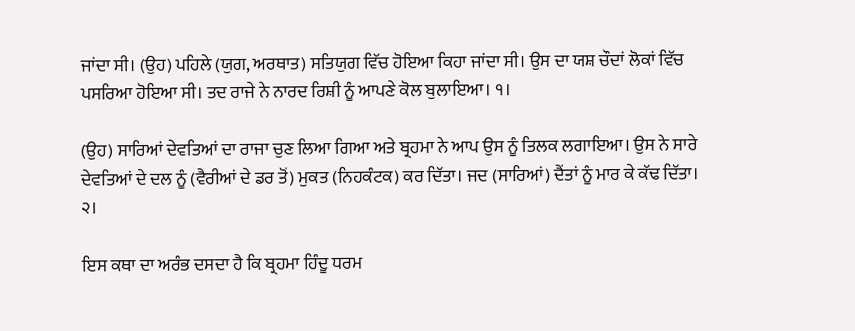ਜਾਂਦਾ ਸੀ। (ਉਹ) ਪਹਿਲੇ (ਯੁਗ, ਅਰਥਾਤ) ਸਤਿਯੁਗ ਵਿੱਚ ਹੋਇਆ ਕਿਹਾ ਜਾਂਦਾ ਸੀ। ਉਸ ਦਾ ਯਸ਼ ਚੌਦਾਂ ਲੋਕਾਂ ਵਿੱਚ ਪਸਰਿਆ ਹੋਇਆ ਸੀ। ਤਦ ਰਾਜੇ ਨੇ ਨਾਰਦ ਰਿਸ਼ੀ ਨੂੰ ਆਪਣੇ ਕੋਲ ਬੁਲਾਇਆ। ੧।

(ਉਹ) ਸਾਰਿਆਂ ਦੇਵਤਿਆਂ ਦਾ ਰਾਜਾ ਚੁਣ ਲਿਆ ਗਿਆ ਅਤੇ ਬ੍ਰਹਮਾ ਨੇ ਆਪ ਉਸ ਨੂੰ ਤਿਲਕ ਲਗਾਇਆ। ਉਸ ਨੇ ਸਾਰੇ ਦੇਵਤਿਆਂ ਦੇ ਦਲ ਨੂੰ (ਵੈਰੀਆਂ ਦੇ ਡਰ ਤੋਂ) ਮੁਕਤ (ਨਿਹਕੰਟਕ) ਕਰ ਦਿੱਤਾ। ਜਦ (ਸਾਰਿਆਂ) ਦੈਂਤਾਂ ਨੂੰ ਮਾਰ ਕੇ ਕੱਢ ਦਿੱਤਾ। ੨।

ਇਸ ਕਥਾ ਦਾ ਅਰੰਭ ਦਸਦਾ ਹੈ ਕਿ ਬ੍ਰਹਮਾ ਹਿੰਦੂ ਧਰਮ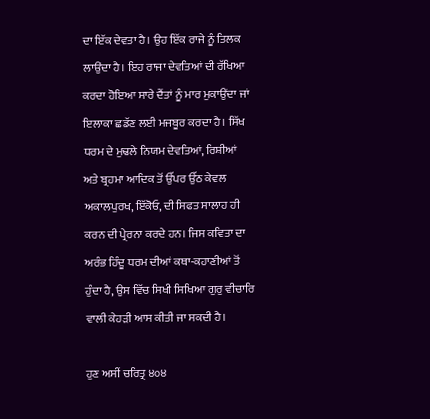ਦਾ ਇੱਕ ਦੇਵਤਾ ਹੈ। ਉਹ ਇੱਕ ਰਾਜੇ ਨੂੰ ਤਿਲਕ ਲਾਉਂਦਾ ਹੈ। ਇਹ ਰਾਜਾ ਦੇਵਤਿਆਂ ਦੀ ਰੱਖਿਆ ਕਰਦਾ ਹੋਇਆ ਸਾਰੇ ਦੈਂਤਾਂ ਨੂੰ ਮਾਰ ਮੁਕਾਉਂਦਾ ਜਾਂ ਇਲਾਕਾ ਛਡੱਣ ਲਈ ਮਜਬੂਰ ਕਰਦਾ ਹੈ। ਸਿੱਖ ਧਰਮ ਦੇ ਮੁਢਲੇ ਨਿਯਮ ਦੇਵਤਿਆਂ, ਰਿਸ਼ੀਆਂ ਅਤੇ ਬ੍ਰਹਮਾ ਆਦਿਕ ਤੋਂ ਉੱਪਰ ਉੱਠ ਕੇਵਲ ਅਕਾਲਪੁਰਖ, ਇੱਕੋਓ, ਦੀ ਸਿਫਤ ਸਾਲਾਹ ਹੀ ਕਰਨ ਦੀ ਪ੍ਰੇਰਨਾ ਕਰਦੇ ਹਨ। ਜਿਸ ਕਵਿਤਾ ਦਾ ਅਰੰਭ ਹਿੰਦੂ ਧਰਮ ਦੀਆਂ ਕਥਾ-ਕਹਾਣੀਆਂ ਤੋਂ ਹੁੰਦਾ ਹੈ, ਉਸ ਵਿੱਚ ਸਿਖੀ ਸਿਖਿਆ ਗੁਰੁ ਵੀਚਾਰਿ ਵਾਲੀ ਕੇਹੜੀ ਆਸ ਕੀਤੀ ਜਾ ਸਕਦੀ ਹੈ।

ਹੁਣ ਅਸੀਂ ਚਰਿਤ੍ਰ ੪੦੪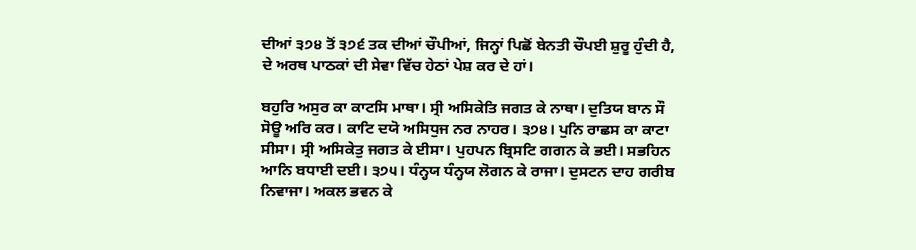ਦੀਆਂ ੩੭੪ ਤੋਂ ੩੭੬ ਤਕ ਦੀਆਂ ਚੌਪੀਆਂ, ਜਿਨ੍ਹਾਂ ਪਿਛੋਂ ਬੇਨਤੀ ਚੌਪਈ ਸ਼ੁਰੂ ਹੁੰਦੀ ਹੈ, ਦੇ ਅਰਥ ਪਾਠਕਾਂ ਦੀ ਸੇਵਾ ਵਿੱਚ ਹੇਠਾਂ ਪੇਸ਼ ਕਰ ਦੇ ਹਾਂ।

ਬਹੁਰਿ ਅਸੁਰ ਕਾ ਕਾਟਸਿ ਮਾਥਾ। ਸ੍ਰੀ ਅਸਿਕੇਤਿ ਜਗਤ ਕੇ ਨਾਥਾ। ਦੁਤਿਯ ਬਾਨ ਸੌ ਸੋਊ ਅਰਿ ਕਰ। ਕਾਟਿ ਦਯੋ ਅਸਿਧੁਜ ਨਰ ਨਾਹਰ। ੩੭੪। ਪੁਨਿ ਰਾਛਸ ਕਾ ਕਾਟਾ ਸੀਸਾ। ਸ੍ਰੀ ਅਸਿਕੇਤੁ ਜਗਤ ਕੇ ਈਸਾ। ਪੁਹਪਨ ਬ੍ਰਿਸਟਿ ਗਗਨ ਕੇ ਭਈ। ਸਭਹਿਨ ਆਨਿ ਬਧਾਈ ਦਈ। ੩੭੫। ਧੰਨ੍ਹਯ ਧੰਨ੍ਹਯ ਲੋਗਨ ਕੇ ਰਾਜਾ। ਦੁਸਟਨ ਦਾਹ ਗਰੀਬ ਨਿਵਾਜਾ। ਅਕਲ ਭਵਨ ਕੇ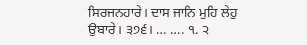ਸਿਰਜਨਹਾਰੇ। ਦਾਸ ਜਾਨਿ ਮੁਹਿ ਲੇਹੁ ਉਬਾਰੇ। ੩੭੬। … …. ੧. ੨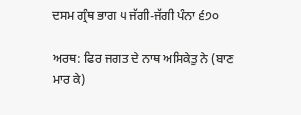ਦਸਮ ਗ੍ਰੰਥ ਭਾਗ ੫ ਜੱਗੀ-ਜੱਗੀ ਪੰਨਾ ੬੭੦

ਅਰਥ: ਫਿਰ ਜਗਤ ਦੇ ਨਾਥ ਅਸਿਕੇਤੁ ਨੇ (ਬਾਣ ਮਾਰ ਕੇ)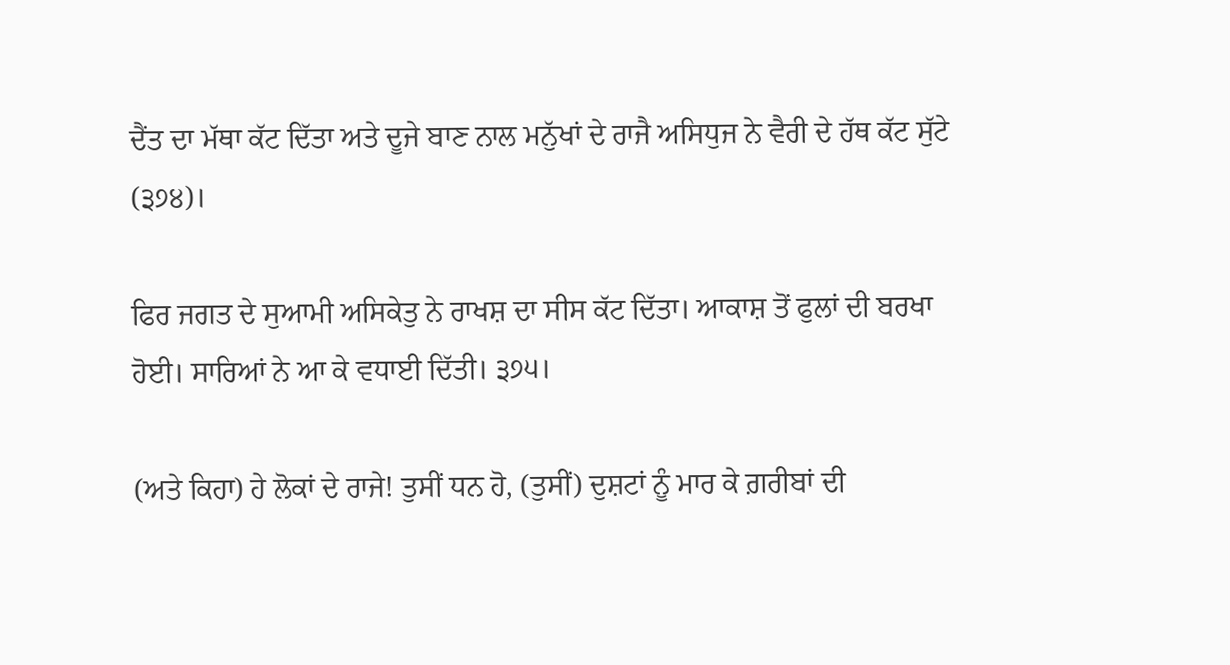ਦੈਂਤ ਦਾ ਮੱਥਾ ਕੱਟ ਦਿੱਤਾ ਅਤੇ ਦੂਜੇ ਬਾਣ ਨਾਲ ਮਨੁੱਖਾਂ ਦੇ ਰਾਜੈ ਅਸਿਧੁਜ ਨੇ ਵੈਰੀ ਦੇ ਹੱਥ ਕੱਟ ਸੁੱਟੇ (੩੭੪)।

ਫਿਰ ਜਗਤ ਦੇ ਸੁਆਮੀ ਅਸਿਕੇਤੁ ਨੇ ਰਾਖਸ਼ ਦਾ ਸੀਸ ਕੱਟ ਦਿੱਤਾ। ਆਕਾਸ਼ ਤੋਂ ਫੁਲਾਂ ਦੀ ਬਰਖਾ ਹੋਈ। ਸਾਰਿਆਂ ਨੇ ਆ ਕੇ ਵਧਾਈ ਦਿੱਤੀ। ੩੭੫।

(ਅਤੇ ਕਿਹਾ) ਹੇ ਲੋਕਾਂ ਦੇ ਰਾਜੇ! ਤੁਸੀਂ ਧਨ ਹੋ, (ਤੁਸੀਂ) ਦੁਸ਼ਟਾਂ ਨੂੰ ਮਾਰ ਕੇ ਗ਼ਰੀਬਾਂ ਦੀ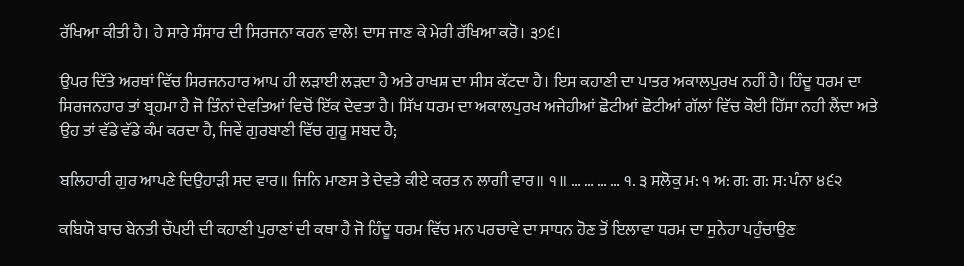ਰੱਖਿਆ ਕੀਤੀ ਹੈ। ਹੇ ਸਾਰੇ ਸੰਸਾਰ ਦੀ ਸਿਰਜਨਾ ਕਰਨ ਵਾਲੇ! ਦਾਸ ਜਾਣ ਕੇ ਮੇਰੀ ਰੱਖਿਆ ਕਰੋ। ੩੭੬।

ਉਪਰ ਦਿੱਤੇ ਅਰਥਾਂ ਵਿੱਚ ਸਿਰਜਨਹਾਰ ਆਪ ਹੀ ਲੜਾਈ ਲੜਦਾ ਹੈ ਅਤੇ ਰਾਖਸ਼ ਦਾ ਸੀਸ ਕੱਟਦਾ ਹੈ। ਇਸ ਕਹਾਣੀ ਦਾ ਪਾਤਰ ਅਕਾਲਪੁਰਖ ਨਹੀਂ ਹੈ। ਹਿੰਦੂ ਧਰਮ ਦਾ ਸਿਰਜਨਹਾਰ ਤਾਂ ਬ੍ਰਹਮਾ ਹੈ ਜੋ ਤਿੰਨਾਂ ਦੇਵਤਿਆਂ ਵਿਚੋਂ ਇੱਕ ਦੇਵਤਾ ਹੈ। ਸਿੱਖ ਧਰਮ ਦਾ ਅਕਾਲਪੁਰਖ ਅਜੇਹੀਆਂ ਛੋਟੀਆਂ ਛੋਟੀਆਂ ਗੱਲਾਂ ਵਿੱਚ ਕੋਈ ਹਿੱਸਾ ਨਹੀ ਲੈਂਦਾ ਅਤੇ ਉਹ ਤਾਂ ਵੱਡੇ ਵੱਡੇ ਕੰਮ ਕਰਦਾ ਹੈ, ਜਿਵੇਂ ਗੁਰਬਾਣੀ ਵਿੱਚ ਗੁਰੂ ਸਬਦ ਹੈ;

ਬਲਿਹਾਰੀ ਗੁਰ ਆਪਣੇ ਦਿਉਹਾੜੀ ਸਦ ਵਾਰ॥ ਜਿਨਿ ਮਾਣਸ ਤੇ ਦੇਵਤੇ ਕੀਏ ਕਰਤ ਨ ਲਾਗੀ ਵਾਰ॥ ੧॥ … … … … ੧. ੩ ਸਲੋਕੁ ਮ: ੧ ਅ: ਗ: ਗ: ਸ: ਪੰਨਾ ੪੬੨

ਕਬਿਯੋ ਬਾਚ ਬੇਨਤੀ ਚੌਪਈ ਦੀ ਕਹਾਣੀ ਪੁਰਾਣਾਂ ਦੀ ਕਥਾ ਹੈ ਜੋ ਹਿੰਦੂ ਧਰਮ ਵਿੱਚ ਮਨ ਪਰਚਾਵੇ ਦਾ ਸਾਧਨ ਹੋਣ ਤੋਂ ਇਲਾਵਾ ਧਰਮ ਦਾ ਸੁਨੇਹਾ ਪਹੁੰਚਾਉਣ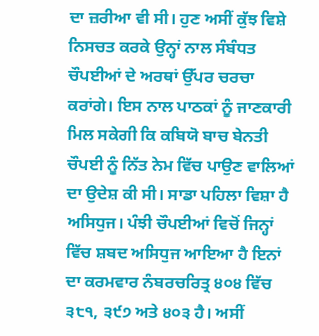ਦਾ ਜ਼ਰੀਆ ਵੀ ਸੀ। ਹੁਣ ਅਸੀਂ ਕੁੱਝ ਵਿਸ਼ੇ ਨਿਸਚਤ ਕਰਕੇ ਉਨ੍ਹਾਂ ਨਾਲ ਸੰਬੰਧਤ ਚੌਪਈਆਂ ਦੇ ਅਰਥਾਂ ਉੱਪਰ ਚਰਚਾ ਕਰਾਂਗੇ। ਇਸ ਨਾਲ ਪਾਠਕਾਂ ਨੂੰ ਜਾਣਕਾਰੀ ਮਿਲ ਸਕੇਗੀ ਕਿ ਕਬਿਯੋ ਬਾਚ ਬੇਨਤੀ ਚੌਪਈ ਨੂੰ ਨਿੱਤ ਨੇਮ ਵਿੱਚ ਪਾਉਣ ਵਾਲਿਆਂ ਦਾ ਉਦੇਸ਼ ਕੀ ਸੀ। ਸਾਡਾ ਪਹਿਲਾ ਵਿਸ਼ਾ ਹੈ ਅਸਿਧੁਜ। ਪੰਝੀ ਚੌਪਈਆਂ ਵਿਚੋਂ ਜਿਨ੍ਹਾਂ ਵਿੱਚ ਸ਼ਬਦ ਅਸਿਧੁਜ ਆਇਆ ਹੈ ਇਨਾਂ ਦਾ ਕਰਮਵਾਰ ਨੰਬਰਚਰਿਤ੍ਰ ੪੦੪ ਵਿੱਚ ੩੮੧, ੩੯੭ ਅਤੇ ੪੦੩ ਹੈ। ਅਸੀਂ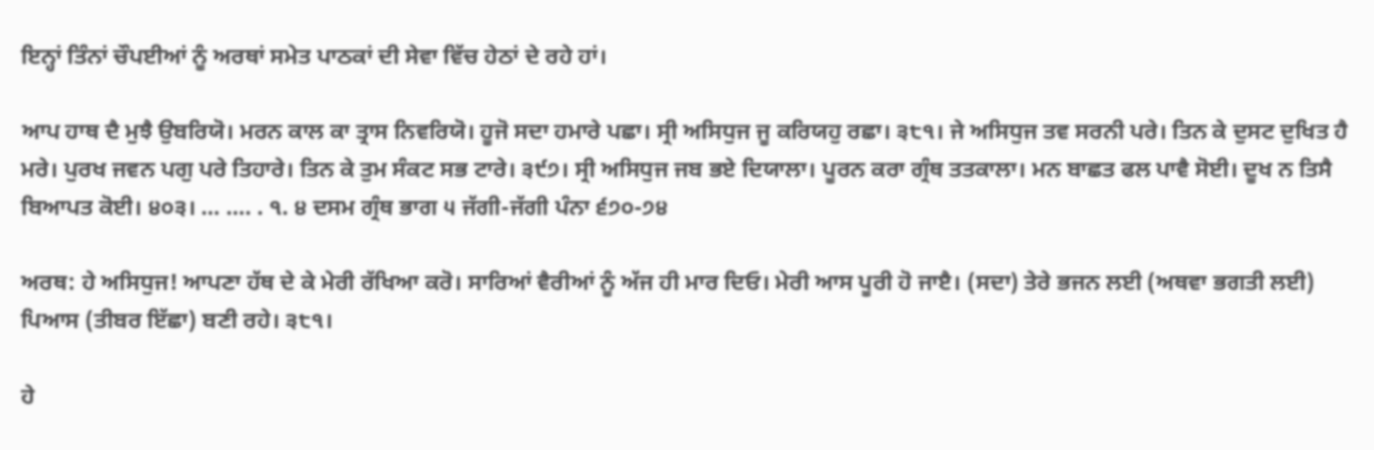ਇਨ੍ਹਾਂ ਤਿੰਨਾਂ ਚੌਪਈਆਂ ਨੂੰ ਅਰਥਾਂ ਸਮੇਤ ਪਾਠਕਾਂ ਦੀ ਸੇਵਾ ਵਿੱਚ ਹੇਠਾਂ ਦੇ ਰਹੇ ਹਾਂ।

ਆਪ ਹਾਥ ਦੈ ਮੁਝੈ ਉਬਰਿਯੋ। ਮਰਨ ਕਾਲ ਕਾ ਤ੍ਰਾਸ ਨਿਵਰਿਯੋ। ਹੂਜੋ ਸਦਾ ਹਮਾਰੇ ਪਛਾ। ਸ੍ਰੀ ਅਸਿਧੁਜ ਜੂ ਕਰਿਯਹੁ ਰਛਾ। ੩੮੧। ਜੇ ਅਸਿਧੁਜ ਤਵ ਸਰਨੀ ਪਰੇ। ਤਿਨ ਕੇ ਦੁਸਟ ਦੁਖਿਤ ਹੈ ਮਰੇ। ਪੁਰਖ ਜਵਨ ਪਗੁ ਪਰੇ ਤਿਹਾਰੇ। ਤਿਨ ਕੇ ਤੁਮ ਸੰਕਟ ਸਭ ਟਾਰੇ। ੩੯੭। ਸ੍ਰੀ ਅਸਿਧੁਜ ਜਬ ਭਏ ਦਿਯਾਲਾ। ਪੂਰਨ ਕਰਾ ਗ੍ਰੰਥ ਤਤਕਾਲਾ। ਮਨ ਬਾਛਤ ਫਲ ਪਾਵੈ ਸੋਈ। ਦੂਖ ਨ ਤਿਸੈ ਬਿਆਪਤ ਕੋਈ। ੪੦੩। … …. . ੧. ੪ ਦਸਮ ਗ੍ਰੰਥ ਭਾਗ ੫ ਜੱਗੀ-ਜੱਗੀ ਪੰਨਾ ੬੭੦-੭੪

ਅਰਥ: ਹੇ ਅਸਿਧੁਜ! ਆਪਣਾ ਹੱਥ ਦੇ ਕੇ ਮੇਰੀ ਰੱਖਿਆ ਕਰੋ। ਸਾਰਿਆਂ ਵੈਰੀਆਂ ਨੂੰ ਅੱਜ ਹੀ ਮਾਰ ਦਿਓ। ਮੇਰੀ ਆਸ ਪੂਰੀ ਹੋ ਜਾੲੈ। (ਸਦਾ) ਤੇਰੇ ਭਜਨ ਲਈ (ਅਥਵਾ ਭਗਤੀ ਲਈ) ਪਿਆਸ (ਤੀਬਰ ਇੱਛਾ) ਬਣੀ ਰਹੇ। ੩੮੧।

ਹੇ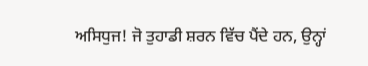ਅਸਿਧੁਜ! ਜੋ ਤੁਹਾਡੀ ਸ਼ਰਨ ਵਿੱਚ ਪੈਂਦੇ ਹਨ, ਉਨ੍ਹਾਂ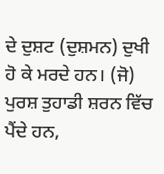ਦੇ ਦੁਸ਼ਟ (ਦੁਸ਼ਮਨ) ਦੁਖੀ ਹੋ ਕੇ ਮਰਦੇ ਹਨ। (ਜੋ) ਪੁਰਸ਼ ਤੁਹਾਡੀ ਸ਼ਰਨ ਵਿੱਚ ਪੈਂਦੇ ਹਨ,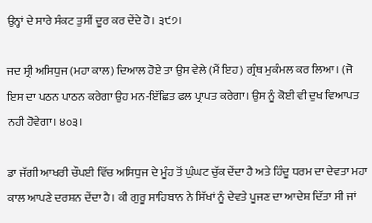ਉਨ੍ਹਾਂ ਦੇ ਸਾਰੇ ਸੰਕਟ ਤੁਸੀਂ ਦੂਰ ਕਰ ਦੇਂਦੇ ਹੋ। ੩੯੭।

ਜਦ ਸ੍ਰੀ ਅਸਿਧੁਜ (ਮਹਾ ਕਾਲ) ਦਿਆਲ ਹੋਏ ਤਾ ਉਸ ਵੇਲੇ (ਮੈਂ ਇਹ) ਗ੍ਰੰਥ ਮੁਕੰਮਲ ਕਰ ਲਿਆ। (ਜੋ ਇਸ ਦਾ ਪਠਨ ਪਾਠਨ ਕਰੇਗਾ ਉਹ ਮਨ-ਇੱਛਿਤ ਫਲ ਪ੍ਰਾਪਤ ਕਰੇਗਾ। ਉਸ ਨੂੰ ਕੋਈ ਵੀ ਦੁਖ ਵਿਆਪਤ ਨਹੀ ਹੋਵੇਗਾ। ੪੦੩।

ਡਾ ਜੱਗੀ ਆਖਰੀ ਚੌਪਈ ਵਿੱਚ ਅਸਿਧੁਜ ਦੇ ਮੂੰਹ ਤੋਂ ਘੁੰਘਟ ਚੁੱਕ ਦੇਂਦਾ ਹੈ ਅਤੇ ਹਿੰਦੂ ਧਰਮ ਦਾ ਦੇਵਤਾ ਮਹਾ ਕਾਲ ਆਪਣੇ ਦਰਸ਼ਨ ਦੇਂਦਾ ਹੈ। ਕੀ ਗੁਰੂ ਸਾਹਿਬਾਨ ਨੇ ਸਿੱਖਾਂ ਨੂੰ ਦੇਵਤੇ ਪੂਜਣ ਦਾ ਆਦੇਸ਼ ਦਿੱਤਾ ਸੀ ਜਾਂ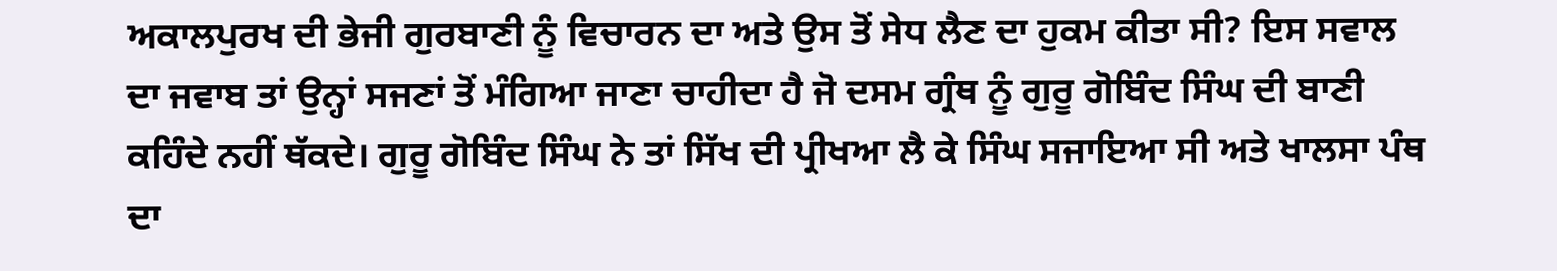ਅਕਾਲਪੁਰਖ ਦੀ ਭੇਜੀ ਗੁਰਬਾਣੀ ਨੂੰ ਵਿਚਾਰਨ ਦਾ ਅਤੇ ਉਸ ਤੋਂ ਸੇਧ ਲੈਣ ਦਾ ਹੁਕਮ ਕੀਤਾ ਸੀ? ਇਸ ਸਵਾਲ ਦਾ ਜਵਾਬ ਤਾਂ ਉਨ੍ਹਾਂ ਸਜਣਾਂ ਤੋਂ ਮੰਗਿਆ ਜਾਣਾ ਚਾਹੀਦਾ ਹੈ ਜੋ ਦਸਮ ਗ੍ਰੰਥ ਨੂੰ ਗੁਰੂ ਗੋਬਿੰਦ ਸਿੰਘ ਦੀ ਬਾਣੀ ਕਹਿੰਦੇ ਨਹੀਂ ਥੱਕਦੇ। ਗੁਰੂ ਗੋਬਿੰਦ ਸਿੰਘ ਨੇ ਤਾਂ ਸਿੱਖ ਦੀ ਪ੍ਰੀਖਆ ਲੈ ਕੇ ਸਿੰਘ ਸਜਾਇਆ ਸੀ ਅਤੇ ਖਾਲਸਾ ਪੰਥ ਦਾ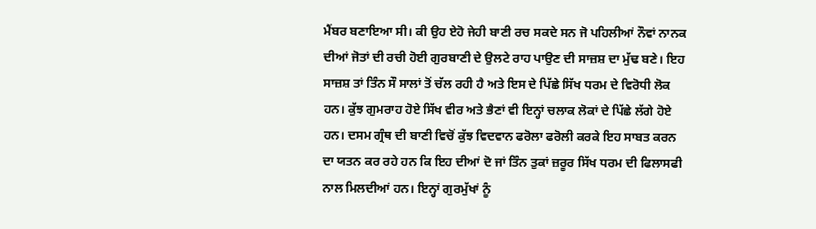ਮੈਂਬਰ ਬਣਾਇਆ ਸੀ। ਕੀ ਉਹ ਏਹੋ ਜੇਹੀ ਬਾਣੀ ਰਚ ਸਕਦੇ ਸਨ ਜੋ ਪਹਿਲੀਆਂ ਨੌਵਾਂ ਨਾਨਕ ਦੀਆਂ ਜੋਤਾਂ ਦੀ ਰਚੀ ਹੋਈ ਗੁਰਬਾਣੀ ਦੇ ਉਲਟੇ ਰਾਹ ਪਾਉਣ ਦੀ ਸਾਜ਼ਸ਼ ਦਾ ਮੁੱਢ ਬਣੇ। ਇਹ ਸਾਜ਼ਸ਼ ਤਾਂ ਤਿੰਨ ਸੌ ਸਾਲਾਂ ਤੋਂ ਚੱਲ ਰਹੀ ਹੈ ਅਤੇ ਇਸ ਦੇ ਪਿੱਛੇ ਸਿੱਖ ਧਰਮ ਦੇ ਵਿਰੋਧੀ ਲੋਕ ਹਨ। ਕੁੱਝ ਗੁਮਰਾਹ ਹੋਏ ਸਿੱਖ ਵੀਰ ਅਤੇ ਭੈਣਾਂ ਵੀ ਇਨ੍ਹਾਂ ਚਲਾਕ ਲੋਕਾਂ ਦੇ ਪਿੱਛੇ ਲੱਗੇ ਹੋਏ ਹਨ। ਦਸਮ ਗ੍ਰੰਥ ਦੀ ਬਾਣੀ ਵਿਚੋਂ ਕੁੱਝ ਵਿਦਵਾਨ ਫਰੋਲਾ ਫਰੋਲੀ ਕਰਕੇ ਇਹ ਸਾਬਤ ਕਰਨ ਦਾ ਯਤਨ ਕਰ ਰਹੇ ਹਨ ਕਿ ਇਹ ਦੀਆਂ ਦੋ ਜਾਂ ਤਿੰਨ ਤੁਕਾਂ ਜ਼ਰੂਰ ਸਿੱਖ ਧਰਮ ਦੀ ਫਿਲਾਸਫੀ ਨਾਲ ਮਿਲਦੀਆਂ ਹਨ। ਇਨ੍ਹਾਂ ਗੁਰਮੁੱਖਾਂ ਨੂੰ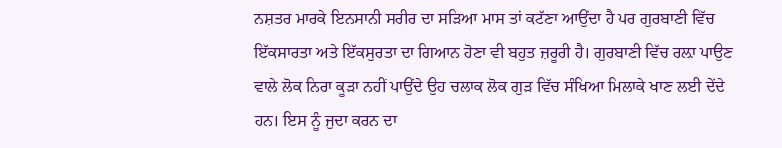ਨਸ਼ਤਰ ਮਾਰਕੇ ਇਨਸਾਨੀ ਸਰੀਰ ਦਾ ਸੜਿਆ ਮਾਸ ਤਾਂ ਕਟੱਣਾ ਆਉਂਦਾ ਹੈ ਪਰ ਗੁਰਬਾਣੀ ਵਿੱਚ ਇੱਕਸਾਰਤਾ ਅਤੇ ਇੱਕਸੁਰਤਾ ਦਾ ਗਿਆਨ ਹੋਣਾ ਵੀ ਬਹੁਤ ਜ਼ਰੂਰੀ ਹੈ। ਗੁਰਬਾਣੀ ਵਿੱਚ ਰਲ਼ਾ ਪਾਉਣ ਵਾਲੇ ਲੋਕ ਨਿਰਾ ਕੂੜਾ ਨਹੀਂ ਪਾਉਂਦੇ ਉਹ ਚਲਾਕ ਲੋਕ ਗੁੜ ਵਿੱਚ ਸੰਖਿਆ ਮਿਲਾਕੇ ਖਾਣ ਲਈ ਦੇਂਦੇ ਹਨ। ਇਸ ਨੂੰ ਜੁਦਾ ਕਰਨ ਦਾ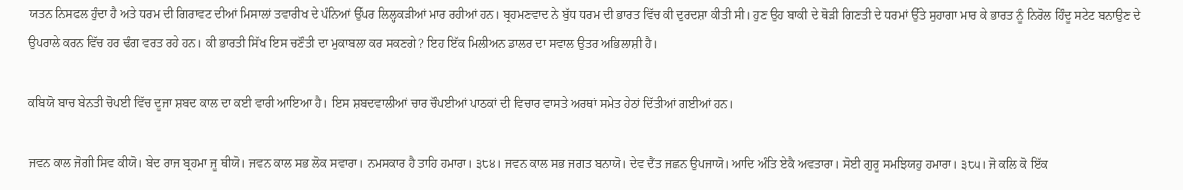ਯਤਨ ਨਿਸਫਲ ਹੁੰਦਾ ਹੈ ਅਤੇ ਧਰਮ ਦੀ ਗਿਰਾਵਟ ਦੀਆਂ ਮਿਸਾਲਾਂ ਤਵਾਰੀਖ ਦੇ ਪੰਨਿਆਂ ਉੱਪਰ ਲਿਲ੍ਹਕੜੀਆਂ ਮਾਰ ਰਹੀਆਂ ਹਨ। ਬ੍ਰਹਮਣਵਾਦ ਨੇ ਬੁੱਧ ਧਰਮ ਦੀ ਭਾਰਤ ਵਿੱਚ ਕੀ ਦੁਰਦਸ਼ਾ ਕੀਤੀ ਸੀ। ਹੁਣ ਉਹ ਬਾਕੀ ਦੇ ਥੋੜੀ ਗਿਣਤੀ ਦੇ ਧਰਮਾਂ ਉੱਤੇ ਸੁਹਾਗਾ ਮਾਰ ਕੇ ਭਾਰਤ ਨੂੰ ਨਿਰੋਲ ਹਿੰਦੂ ਸਟੇਟ ਬਨਾਉਣ ਦੇ ਉਪਰਾਲੇ ਕਰਨ ਵਿੱਚ ਹਰ ਢੰਗ ਵਰਤ ਰਹੇ ਹਨ। ਕੀ ਭਾਰਤੀ ਸਿੱਖ ਇਸ ਚਣੌਤੀ ਦਾ ਮੁਕਾਬਲਾ ਕਰ ਸਕਣਗੇ? ਇਹ ਇੱਕ ਮਿਲੀਅਨ ਡਾਲਰ ਦਾ ਸਵਾਲ ਉਤਰ ਅਭਿਲਾਸ਼ੀ ਹੈ।

ਕਬਿਯੋ ਬਾਚ ਬੇਨਤੀ ਚੋਪਈ ਵਿੱਚ ਦੂਜਾ ਸ਼ਬਦ ਕਾਲ ਦਾ ਕਈ ਵਾਰੀ ਆਇਆ ਹੈ। ਇਸ ਸ਼ਬਦਵਾਲੀਆਂ ਚਾਰ ਚੌਪਈਆਂ ਪਾਠਕਾਂ ਦੀ ਵਿਚਾਰ ਵਾਸਤੇ ਅਰਥਾਂ ਸਮੇਤ ਹੇਠਾਂ ਦਿੱਤੀਆਂ ਗਈਆਂ ਹਨ।

ਜਵਨ ਕਾਲ ਜੋਗੀ ਸਿਵ ਕੀਯੋ। ਬੇਦ ਰਾਜ ਬ੍ਰਹਮਾ ਜੂ ਥੀਯੋ। ਜਵਨ ਕਾਲ ਸਭ ਲੋਕ ਸਵਾਰਾ। ਨਮਸਕਾਰ ਹੈ ਤਾਹਿ ਹਮਾਰਾ। ੩੮੪। ਜਵਨ ਕਾਲ ਸਭ ਜਗਤ ਬਨਾਯੋ। ਦੇਵ ਦੈਂਤ ਜਛਨ ਉਪਜਾਯੋ। ਆਦਿ ਅੰਤਿ ਏਕੈ ਅਵਤਾਰਾ। ਸੋਈ ਗੁਰੂ ਸਮਝਿਯਹੁ ਹਮਾਰਾ। ੩੮੫। ਜੋ ਕਲਿ ਕੋ ਇੱਕ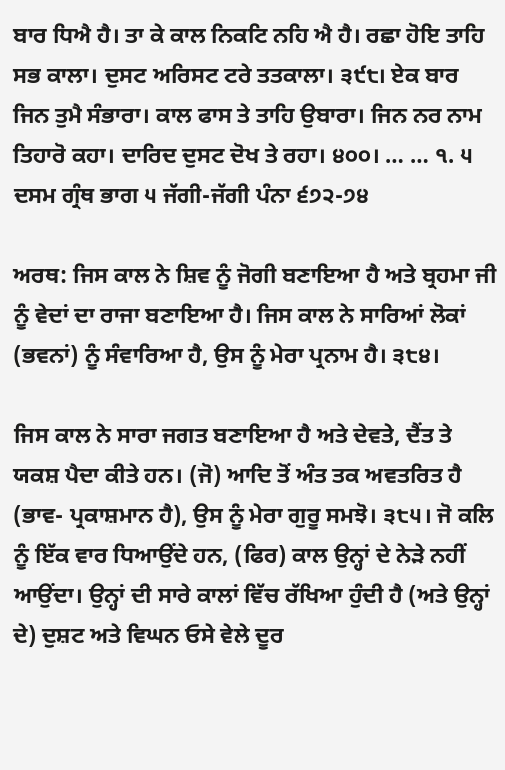ਬਾਰ ਧਿਐ ਹੈ। ਤਾ ਕੇ ਕਾਲ ਨਿਕਟਿ ਨਹਿ ਐ ਹੈ। ਰਛਾ ਹੋਇ ਤਾਹਿ ਸਭ ਕਾਲਾ। ਦੁਸਟ ਅਰਿਸਟ ਟਰੇ ਤਤਕਾਲਾ। ੩੯੮। ਏਕ ਬਾਰ ਜਿਨ ਤੁਮੈ ਸੰਭਾਰਾ। ਕਾਲ ਫਾਸ ਤੇ ਤਾਹਿ ਉਬਾਰਾ। ਜਿਨ ਨਰ ਨਾਮ ਤਿਹਾਰੋ ਕਹਾ। ਦਾਰਿਦ ਦੁਸਟ ਦੋਖ ਤੇ ਰਹਾ। ੪੦੦। … … ੧. ੫ ਦਸਮ ਗ੍ਰੰਥ ਭਾਗ ੫ ਜੱਗੀ-ਜੱਗੀ ਪੰਨਾ ੬੭੨-੭੪

ਅਰਥ: ਜਿਸ ਕਾਲ ਨੇ ਸ਼ਿਵ ਨੂੰ ਜੋਗੀ ਬਣਾਇਆ ਹੈ ਅਤੇ ਬ੍ਰਹਮਾ ਜੀ ਨੂੰ ਵੇਦਾਂ ਦਾ ਰਾਜਾ ਬਣਾਇਆ ਹੈ। ਜਿਸ ਕਾਲ ਨੇ ਸਾਰਿਆਂ ਲੋਕਾਂ (ਭਵਨਾਂ) ਨੂੰ ਸੰਵਾਰਿਆ ਹੈ, ਉਸ ਨੂੰ ਮੇਰਾ ਪ੍ਰਨਾਮ ਹੈ। ੩੮੪।

ਜਿਸ ਕਾਲ ਨੇ ਸਾਰਾ ਜਗਤ ਬਣਾਇਆ ਹੈ ਅਤੇ ਦੇਵਤੇ, ਦੈਂਤ ਤੇ ਯਕਸ਼ ਪੈਦਾ ਕੀਤੇ ਹਨ। (ਜੋ) ਆਦਿ ਤੋਂ ਅੰਤ ਤਕ ਅਵਤਰਿਤ ਹੈ (ਭਾਵ- ਪ੍ਰਕਾਸ਼ਮਾਨ ਹੈ), ਉਸ ਨੂੰ ਮੇਰਾ ਗੁਰੂ ਸਮਝੋ। ੩੮੫। ਜੋ ਕਲਿ ਨੂੰ ਇੱਕ ਵਾਰ ਧਿਆਉਂਦੇ ਹਨ, (ਫਿਰ) ਕਾਲ ਉਨ੍ਹਾਂ ਦੇ ਨੇੜੇ ਨਹੀਂ ਆਉਂਦਾ। ਉਨ੍ਹਾਂ ਦੀ ਸਾਰੇ ਕਾਲਾਂ ਵਿੱਚ ਰੱਖਿਆ ਹੁੰਦੀ ਹੈ (ਅਤੇ ਉਨ੍ਹਾਂ ਦੇ) ਦੁਸ਼ਟ ਅਤੇ ਵਿਘਨ ਓਸੇ ਵੇਲੇ ਦੂਰ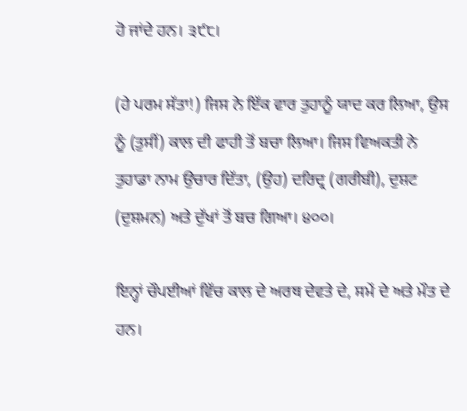ਹੋ ਜਾਂਦੇ ਹਨ। ੩੯੮।

(ਹੇ ਪਰਮ ਸੱਤਾ!) ਜਿਸ ਨੇ ਇੱਕ ਵਾਰ ਤੁਹਾਨੂੰ ਯਾਦ ਕਰ ਲਿਆ, ਉਸ ਨੂੰ (ਤੁਸੀਂ) ਕਾਲ ਦੀ ਫਾਹੀ ਤੋਂ ਬਚਾ ਲਿਆ। ਜਿਸ ਵਿਅਕਤੀ ਨੇ ਤੁਹਾਡਾ ਨਾਮ ਉਚਾਰ ਦਿੱਤਾ, (ਉਹ) ਦਰਿਦ੍ਰ (ਗਰੀਬੀ), ਦੁਸ਼ਟ (ਦੁਸ਼ਮਨ) ਅਤੇ ਦੁੱਖਾਂ ਤੋਂ ਬਚ ਗਿਆ। ੪੦੦।

ਇਨ੍ਹਾਂ ਚੌਪਈਆਂ ਵਿੱਚ ਕਾਲ ਦੇ ਅਰਥ ਦੇਵਤੇ ਦੇ, ਸਮੇਂ ਦੇ ਅਤੇ ਮੌਤ ਦੇ ਹਨ।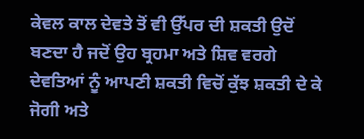ਕੇਵਲ ਕਾਲ ਦੇਵਤੇ ਤੋਂ ਵੀ ਉੱਪਰ ਦੀ ਸ਼ਕਤੀ ਉਦੋਂ ਬਣਦਾ ਹੈ ਜਦੋਂ ਉਹ ਬ੍ਰਹਮਾ ਅਤੇ ਸ਼ਿਵ ਵਰਗੇ ਦੇਵਤਿਆਂ ਨੂੰ ਆਪਣੀ ਸ਼ਕਤੀ ਵਿਚੋਂ ਕੁੱਝ ਸ਼ਕਤੀ ਦੇ ਕੇ ਜੋਗੀ ਅਤੇ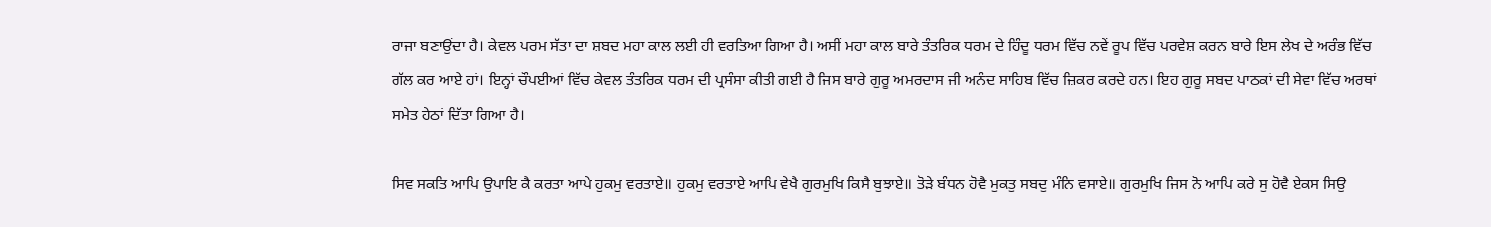ਰਾਜਾ ਬਣਾਉਂਦਾ ਹੈ। ਕੇਵਲ ਪਰਮ ਸੱਤਾ ਦਾ ਸ਼ਬਦ ਮਹਾ ਕਾਲ ਲਈ ਹੀ ਵਰਤਿਆ ਗਿਆ ਹੈ। ਅਸੀਂ ਮਹਾ ਕਾਲ ਬਾਰੇ ਤੰਤਰਿਕ ਧਰਮ ਦੇ ਹਿੰਦੂ ਧਰਮ ਵਿੱਚ ਨਵੇਂ ਰੂਪ ਵਿੱਚ ਪਰਵੇਸ਼ ਕਰਨ ਬਾਰੇ ਇਸ ਲੇਖ ਦੇ ਅਰੰਭ ਵਿੱਚ ਗੱਲ ਕਰ ਆਏ ਹਾਂ। ਇਨ੍ਹਾਂ ਚੌਪਈਆਂ ਵਿੱਚ ਕੇਵਲ ਤੰਤਰਿਕ ਧਰਮ ਦੀ ਪ੍ਰਸੰਸਾ ਕੀਤੀ ਗਈ ਹੈ ਜਿਸ ਬਾਰੇ ਗੁਰੂ ਅਮਰਦਾਸ ਜੀ ਅਨੰਦ ਸਾਹਿਬ ਵਿੱਚ ਜ਼ਿਕਰ ਕਰਦੇ ਹਨ। ਇਹ ਗੁਰੂ ਸਬਦ ਪਾਠਕਾਂ ਦੀ ਸੇਵਾ ਵਿੱਚ ਅਰਥਾਂ ਸਮੇਤ ਹੇਠਾਂ ਦਿੱਤਾ ਗਿਆ ਹੈ।

ਸਿਵ ਸਕਤਿ ਆਪਿ ਉਪਾਇ ਕੈ ਕਰਤਾ ਆਪੇ ਹੁਕਮੁ ਵਰਤਾਏ॥ ਹੁਕਮੁ ਵਰਤਾਏ ਆਪਿ ਵੇਖੈ ਗੁਰਮੁਖਿ ਕਿਸੈ ਬੁਝਾਏ॥ ਤੋੜੇ ਬੰਧਨ ਹੋਵੈ ਮੁਕਤੁ ਸਬਦੁ ਮੰਨਿ ਵਸਾਏ॥ ਗੁਰਮੁਖਿ ਜਿਸ ਨੋ ਆਪਿ ਕਰੇ ਸੁ ਹੋਵੈ ਏਕਸ ਸਿਉ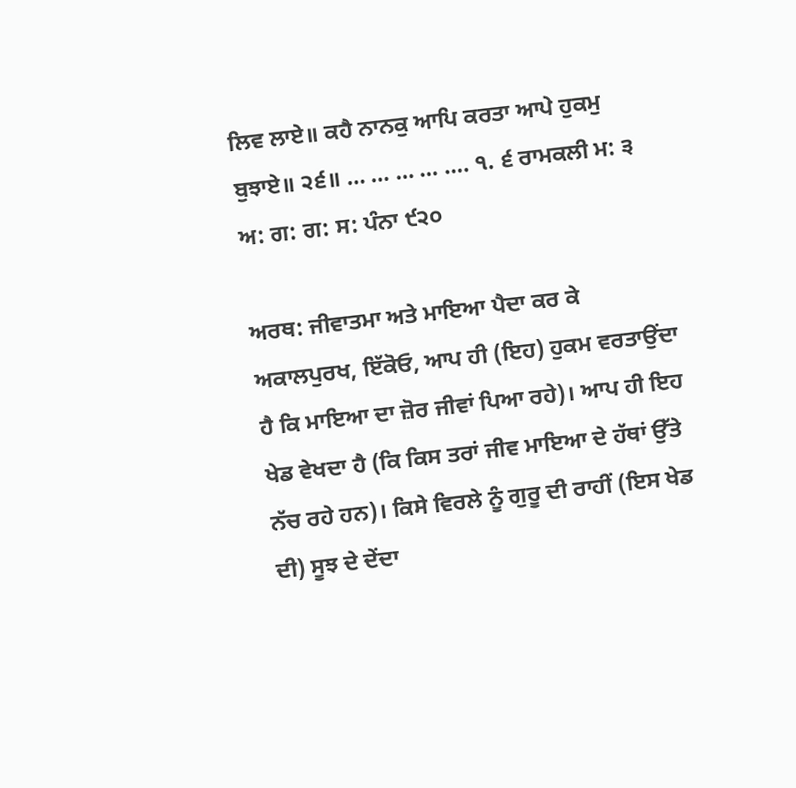ਲਿਵ ਲਾਏ॥ ਕਹੈ ਨਾਨਕੁ ਆਪਿ ਕਰਤਾ ਆਪੇ ਹੁਕਮੁ ਬੁਝਾਏ॥ ੨੬॥ … … … … …. ੧. ੬ ਰਾਮਕਲੀ ਮ: ੩ ਅ: ਗ: ਗ: ਸ: ਪੰਨਾ ੯੨੦

ਅਰਥ: ਜੀਵਾਤਮਾ ਅਤੇ ਮਾਇਆ ਪੈਦਾ ਕਰ ਕੇ ਅਕਾਲਪੁਰਖ, ਇੱਕੋਓ, ਆਪ ਹੀ (ਇਹ) ਹੁਕਮ ਵਰਤਾਉਂਦਾ ਹੈ ਕਿ ਮਾਇਆ ਦਾ ਜ਼ੋਰ ਜੀਵਾਂ ਪਿਆ ਰਹੇ)। ਆਪ ਹੀ ਇਹ ਖੇਡ ਵੇਖਦਾ ਹੈ (ਕਿ ਕਿਸ ਤਰਾਂ ਜੀਵ ਮਾਇਆ ਦੇ ਹੱਥਾਂ ਉੱਤੇ ਨੱਚ ਰਹੇ ਹਨ)। ਕਿਸੇ ਵਿਰਲੇ ਨੂੰ ਗੁਰੂ ਦੀ ਰਾਹੀਂ (ਇਸ ਖੇਡ ਦੀ) ਸੂਝ ਦੇ ਦੇਂਦਾ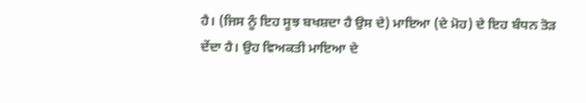ਹੈ। (ਜਿਸ ਨੂੰ ਇਹ ਸੂਝ ਬਖਸ਼ਦਾ ਹੈ ਉਸ ਦੇ) ਮਾਇਆ (ਦੇ ਮੋਹ) ਦੇ ਇਹ ਬੰਧਨ ਤੋੜ ਦੇਂਦਾ ਹੈ। ਉਹ ਵਿਅਕਤੀ ਮਾਇਆ ਦੇ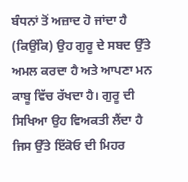ਬੰਧਨਾਂ ਤੋਂ ਅਜ਼ਾਦ ਹੋ ਜਾਂਦਾ ਹੈ (ਕਿਉਂਕਿ) ਉਹ ਗੁਰੂ ਦੇ ਸਬਦ ਉੱਤੇ ਅਮਲ ਕਰਦਾ ਹੈ ਅਤੇ ਆਪਣਾ ਮਨ ਕਾਬੂ ਵਿੱਚ ਰੱਖਦਾ ਹੈ। ਗੁਰੂ ਦੀ ਸਿਖਿਆ ਉਹ ਵਿਅਕਤੀ ਲੈਂਦਾ ਹੈ ਜਿਸ ਉੱਤੇ ਇੱਕੋਓ ਦੀ ਮਿਹਰ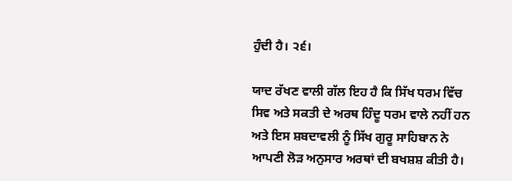ਹੁੰਦੀ ਹੈ। ੨੬।

ਯਾਦ ਰੱਖਣ ਵਾਲੀ ਗੱਲ ਇਹ ਹੈ ਕਿ ਸਿੱਖ ਧਰਮ ਵਿੱਚ ਸਿਵ ਅਤੇ ਸਕਤੀ ਦੇ ਅਰਥ ਹਿੰਦੂ ਧਰਮ ਵਾਲੇ ਨਹੀਂ ਹਨ ਅਤੇ ਇਸ ਸ਼ਬਦਾਵਲੀ ਨੂੰ ਸਿੱਖ ਗੁਰੂ ਸਾਹਿਬਾਨ ਨੇ ਆਪਣੀ ਲੋੜ ਅਨੁਸਾਰ ਅਰਥਾਂ ਦੀ ਬਖਸ਼ਸ਼ ਕੀਤੀ ਹੈ।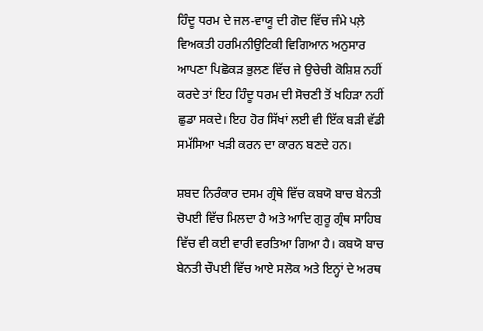ਹਿੰਦੂ ਧਰਮ ਦੇ ਜਲ-ਵਾਯੂ ਦੀ ਗੋਦ ਵਿੱਚ ਜੰਮੇ ਪਲ਼ੇ ਵਿਅਕਤੀ ਹਰਮਿਨੀਉਟਿਕੀ ਵਿਗਿਆਨ ਅਨੁਸਾਰ ਆਪਣਾ ਪਿਛੋਕੜ ਭੁਲਣ ਵਿੱਚ ਜੇ ਉਚੇਚੀ ਕੋਸ਼ਿਸ਼ ਨਹੀਂ ਕਰਦੇ ਤਾਂ ਇਹ ਹਿੰਦੂ ਧਰਮ ਦੀ ਸੋਚਣੀ ਤੋਂ ਖਹਿੜਾ ਨਹੀਂ ਛੁਡਾ ਸਕਦੇ। ਇਹ ਹੋਰ ਸਿੱਖਾਂ ਲਈ ਵੀ ਇੱਕ ਬੜੀ ਵੱਡੀ ਸਮੱਸਿਆ ਖੜੀ ਕਰਨ ਦਾ ਕਾਰਨ ਬਣਦੇ ਹਨ।

ਸ਼ਬਦ ਨਿਰੰਕਾਰ ਦਸਮ ਗ੍ਰੰਥੇ ਵਿੱਚ ਕਬਯੋ ਬਾਚ ਬੇਨਤੀ ਚੋਪਈ ਵਿੱਚ ਮਿਲਦਾ ਹੈ ਅਤੇ ਆਦਿ ਗੁਰੂ ਗ੍ਰੰਥ ਸਾਹਿਬ ਵਿੱਚ ਵੀ ਕਈ ਵਾਰੀ ਵਰਤਿਆ ਗਿਆ ਹੈ। ਕਬਯੋ ਬਾਚ ਬੇਨਤੀ ਚੌਪਈ ਵਿੱਚ ਆਏ ਸਲੋਕ ਅਤੇ ਇਨ੍ਹਾਂ ਦੇ ਅਰਥ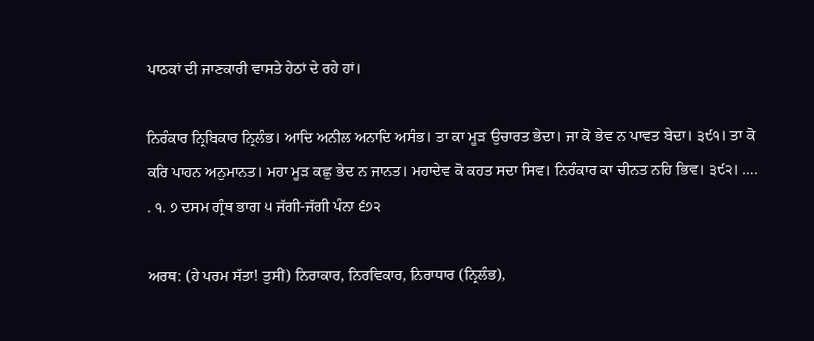ਪਾਠਕਾਂ ਦੀ ਜਾਣਕਾਰੀ ਵਾਸਤੇ ਹੇਠਾਂ ਦੇ ਰਹੇ ਹਾਂ।

ਨਿਰੰਕਾਰ ਨ੍ਰਿਬਿਕਾਰ ਨ੍ਰਿਲੰਭ। ਆਦਿ ਅਨੀਲ ਅਨਾਦਿ ਅਸੰਭ। ਤਾ ਕਾ ਮੂੜ ਉਚਾਰਤ ਭੇਦਾ। ਜਾ ਕੋ ਭੇਵ ਨ ਪਾਵਤ ਬੇਦਾ। ੩੯੧। ਤਾ ਕੋ ਕਰਿ ਪਾਹਨ ਅਨੁਮਾਨਤ। ਮਹਾ ਮੂੜ ਕਛੁ ਭੇਦ ਨ ਜਾਨਤ। ਮਹਾਦੇਵ ਕੋ ਕਹਤ ਸਦਾ ਸਿਵ। ਨਿਰੰਕਾਰ ਕਾ ਚੀਨਤ ਨਹਿ ਭਿਵ। ੩੯੨। …. . ੧. ੭ ਦਸਮ ਗ੍ਰੰਥ ਭਾਗ ੫ ਜੱਗੀ-ਜੱਗੀ ਪੰਨਾ ੬੭੨

ਅਰਥ: (ਹੇ ਪਰਮ ਸੱਤਾ! ਤੁਸੀਂ) ਨਿਰਾਕਾਰ, ਨਿਰਵਿਕਾਰ, ਨਿਰਾਧਾਰ (ਨ੍ਰਿਲੰਭ),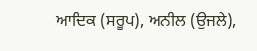ਆਦਿਕ (ਸਰੂਪ), ਅਨੀਲ (ਉਜਲੇ),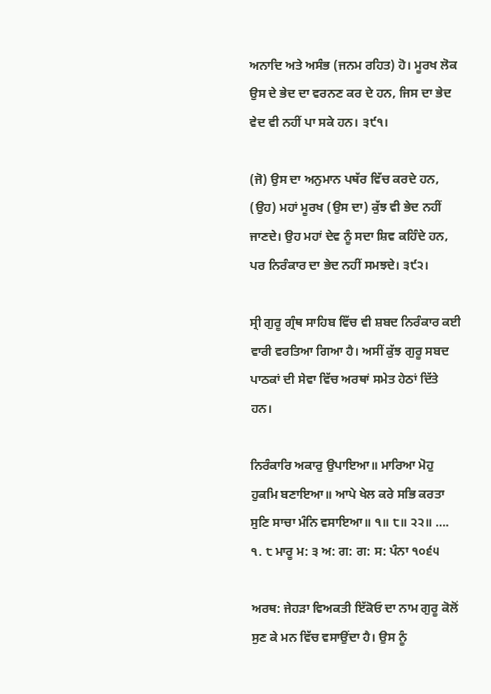ਅਨਾਦਿ ਅਤੇ ਅਸੰਭ (ਜਨਮ ਰਹਿਤ) ਹੋ। ਮੂਰਖ ਲੋਕ ਉਸ ਦੇ ਭੇਦ ਦਾ ਵਰਨਣ ਕਰ ਦੇ ਹਨ, ਜਿਸ ਦਾ ਭੇਦ ਵੇਦ ਵੀ ਨਹੀਂ ਪਾ ਸਕੇ ਹਨ। ੩੯੧।

(ਜੋ) ਉਸ ਦਾ ਅਨੁਮਾਨ ਪਥੱਰ ਵਿੱਚ ਕਰਦੇ ਹਨ, (ਉਹ) ਮਹਾਂ ਮੂਰਖ (ਉਸ ਦਾ) ਕੁੱਝ ਵੀ ਭੇਦ ਨਹੀਂ ਜਾਣਦੇ। ਉਹ ਮਹਾਂ ਦੇਵ ਨੂੰ ਸਦਾ ਸ਼ਿਵ ਕਹਿੰਦੇ ਹਨ, ਪਰ ਨਿਰੰਕਾਰ ਦਾ ਭੇਦ ਨਹੀਂ ਸਮਝਦੇ। ੩੯੨।

ਸ੍ਰੀ ਗੁਰੂ ਗ੍ਰੰਥ ਸਾਹਿਬ ਵਿੱਚ ਵੀ ਸ਼ਬਦ ਨਿਰੰਕਾਰ ਕਈ ਵਾਰੀ ਵਰਤਿਆ ਗਿਆ ਹੈ। ਅਸੀਂ ਕੁੱਝ ਗੁਰੂ ਸਬਦ ਪਾਠਕਾਂ ਦੀ ਸੇਵਾ ਵਿੱਚ ਅਰਥਾਂ ਸਮੇਤ ਹੇਠਾਂ ਦਿੱਤੇ ਹਨ।

ਨਿਰੰਕਾਰਿ ਅਕਾਰੁ ਉਪਾਇਆ॥ ਮਾਰਿਆ ਮੋਹੁ ਹੁਕਮਿ ਬਣਾਇਆ॥ ਆਪੇ ਖੇਲ ਕਰੇ ਸਭਿ ਕਰਤਾ ਸੁਣਿ ਸਾਚਾ ਮੰਨਿ ਵਸਾਇਆ॥ ੧॥ ੮॥ ੨੨॥ …. ੧. ੮ ਮਾਰੂ ਮ: ੩ ਅ: ਗ: ਗ: ਸ: ਪੰਨਾ ੧੦੬੫

ਅਰਥ: ਜੇਹੜਾ ਵਿਅਕਤੀ ਇੱਕੋਓ ਦਾ ਨਾਮ ਗੁਰੂ ਕੋਲੋਂ ਸੁਣ ਕੇ ਮਨ ਵਿੱਚ ਵਸਾਉਂਦਾ ਹੈ। ਉਸ ਨੂੰ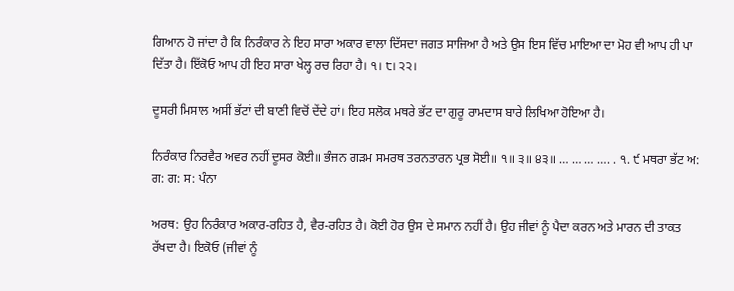ਗਿਆਨ ਹੋ ਜਾਂਦਾ ਹੈ ਕਿ ਨਿਰੰਕਾਰ ਨੇ ਇਹ ਸਾਰਾ ਅਕਾਰ ਵਾਲਾ ਦਿੱਸਦਾ ਜਗਤ ਸਾਜਿਆ ਹੈ ਅਤੇ ਉਸ ਇਸ ਵਿੱਚ ਮਾਇਆ ਦਾ ਮੋਹ ਵੀ ਆਪ ਹੀ ਪਾ ਦਿੱਤਾ ਹੈ। ਇੱਕੋਓ ਆਪ ਹੀ ਇਹ ਸਾਰਾ ਖੇਲ੍ਹ ਰਚ ਰਿਹਾ ਹੈ। ੧। ੮। ੨੨।

ਦੂਸਰੀ ਮਿਸਾਲ ਅਸੀਂ ਭੱਟਾਂ ਦੀ ਬਾਣੀ ਵਿਚੋਂ ਦੇਂਦੇ ਹਾਂ। ਇਹ ਸਲੋਕ ਮਥਰੇ ਭੱਟ ਦਾ ਗੁਰੂ ਰਾਮਦਾਸ ਬਾਰੇ ਲਿਖਿਆ ਹੋਇਆ ਹੈ।

ਨਿਰੰਕਾਰ ਨਿਰਵੈਰ ਅਵਰ ਨਹੀਂ ਦੂਸਰ ਕੋਈ॥ ਭੰਜਨ ਗੜਮ ਸਮਰਥ ਤਰਨਤਾਰਨ ਪ੍ਰਭ ਸੋਈ॥ ੧॥ ੩॥ ੪੩॥ … … … …. . ੧. ੯ ਮਥਰਾ ਭੱਟ ਅ: ਗ: ਗ: ਸ: ਪੰਨਾ

ਅਰਥ: ਉਹ ਨਿਰੰਕਾਰ ਅਕਾਰ-ਰਹਿਤ ਹੈ, ਵੈਰ-ਰਹਿਤ ਹੈ। ਕੋਈ ਹੋਰ ਉਸ ਦੇ ਸਮਾਨ ਨਹੀਂ ਹੈ। ਉਹ ਜੀਵਾਂ ਨੂੰ ਪੈਦਾ ਕਰਨ ਅਤੇ ਮਾਰਨ ਦੀ ਤਾਕਤ ਰੱਖਦਾ ਹੈ। ਇਕੋਓ (ਜੀਵਾਂ ਨੂੰ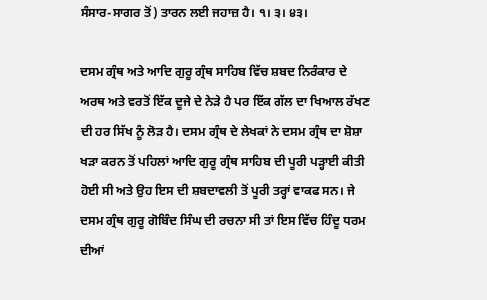ਸੰਸਾਰ-ਸਾਗਰ ਤੋਂ) ਤਾਰਨ ਲਈ ਜਹਾਜ਼ ਹੈ। ੧। ੩। ੪੩।

ਦਸਮ ਗ੍ਰੰਥ ਅਤੇ ਆਦਿ ਗੁਰੂ ਗ੍ਰੰਥ ਸਾਹਿਬ ਵਿੱਚ ਸ਼ਬਦ ਨਿਰੰਕਾਰ ਦੇ ਅਰਥ ਅਤੇ ਵਰਤੋਂ ਇੱਕ ਦੂਜੇ ਦੇ ਨੇੜੇ ਹੈ ਪਰ ਇੱਕ ਗੱਲ ਦਾ ਖਿਆਲ ਰੱਖਣ ਦੀ ਹਰ ਸਿੱਖ ਨੂੰ ਲੋੜ ਹੈ। ਦਸਮ ਗ੍ਰੰਥ ਦੇ ਲੇਖਕਾਂ ਨੇ ਦਸਮ ਗ੍ਰੰਥ ਦਾ ਸ਼ੋਸ਼ਾ ਖੜਾ ਕਰਨ ਤੋਂ ਪਹਿਲਾਂ ਆਦਿ ਗੁਰੂ ਗ੍ਰੰਥ ਸਾਹਿਬ ਦੀ ਪੂਰੀ ਪੜ੍ਹਾਈ ਕੀਤੀ ਹੋਈ ਸੀ ਅਤੇ ਉਹ ਇਸ ਦੀ ਸ਼ਬਦਾਵਲੀ ਤੋਂ ਪੂਰੀ ਤਰ੍ਹਾਂ ਵਾਕਫ ਸਨ। ਜੇ ਦਸਮ ਗ੍ਰੰਥ ਗੁਰੂ ਗੋਬਿੰਦ ਸਿੰਘ ਦੀ ਰਚਨਾ ਸੀ ਤਾਂ ਇਸ ਵਿੱਚ ਹਿੰਦੂ ਧਰਮ ਦੀਆਂ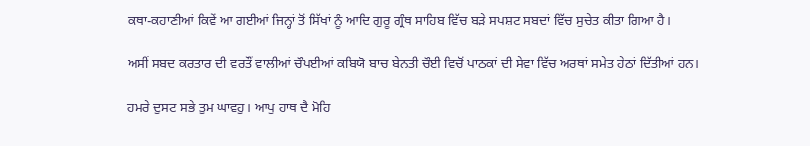ਕਥਾ-ਕਹਾਣੀਆਂ ਕਿਵੇਂ ਆ ਗਈਆਂ ਜਿਨ੍ਹਾਂ ਤੋਂ ਸਿੱਖਾਂ ਨੂੰ ਆਦਿ ਗੁਰੂ ਗ੍ਰੰਥ ਸਾਹਿਬ ਵਿੱਚ ਬੜੇ ਸਪਸ਼ਟ ਸਬਦਾਂ ਵਿੱਚ ਸੁਚੇਤ ਕੀਤਾ ਗਿਆ ਹੈ।

ਅਸੀਂ ਸਬਦ ਕਰਤਾਰ ਦੀ ਵਰਤੌਂ ਵਾਲੀਆਂ ਚੌਪਈਆਂ ਕਬਿਯੋ ਬਾਚ ਬੇਨਤੀ ਚੌਈ ਵਿਚੋਂ ਪਾਠਕਾਂ ਦੀ ਸੇਵਾ ਵਿੱਚ ਅਰਥਾਂ ਸਮੇਤ ਹੇਠਾਂ ਦਿੱਤੀਆਂ ਹਨ।

ਹਮਰੇ ਦੁਸਟ ਸਭੇ ਤੁਮ ਘਾਵਹੁ। ਆਪੁ ਹਾਥ ਦੈ ਮੋਹਿ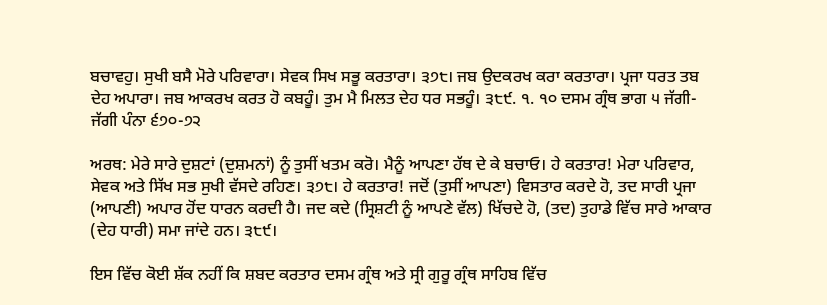ਬਚਾਵਹੁ। ਸੁਖੀ ਬਸੈ ਮੋਰੇ ਪਰਿਵਾਰਾ। ਸੇਵਕ ਸਿਖ ਸਭੂ ਕਰਤਾਰਾ। ੩੭੮। ਜਬ ਉਦਕਰਖ ਕਰਾ ਕਰਤਾਰਾ। ਪ੍ਰਜਾ ਧਰਤ ਤਬ ਦੇਹ ਅਪਾਰਾ। ਜਬ ਆਕਰਖ ਕਰਤ ਹੋ ਕਬਹੂੰ। ਤੁਮ ਮੈ ਮਿਲਤ ਦੇਹ ਧਰ ਸਭਹੂੰ। ੩੮੯. ੧. ੧੦ ਦਸਮ ਗ੍ਰੰਥ ਭਾਗ ੫ ਜੱਗੀ-ਜੱਗੀ ਪੰਨਾ ੬੭੦-੭੨

ਅਰਥ: ਮੇਰੇ ਸਾਰੇ ਦੁਸ਼ਟਾਂ (ਦੁਸ਼ਮਨਾਂ) ਨੂੰ ਤੁਸੀਂ ਖਤਮ ਕਰੋ। ਮੈਨੂੰ ਆਪਣਾ ਹੱਥ ਦੇ ਕੇ ਬਚਾਓ। ਹੇ ਕਰਤਾਰ! ਮੇਰਾ ਪਰਿਵਾਰ, ਸੇਵਕ ਅਤੇ ਸਿੱਖ ਸਭ ਸੁਖੀ ਵੱਸਦੇ ਰਹਿਣ। ੩੭੮। ਹੇ ਕਰਤਾਰ! ਜਦੋਂ (ਤੁਸੀਂ ਆਪਣਾ) ਵਿਸਤਾਰ ਕਰਦੇ ਹੋ, ਤਦ ਸਾਰੀ ਪ੍ਰਜਾ (ਆਪਣੀ) ਅਪਾਰ ਹੋਂਦ ਧਾਰਨ ਕਰਦੀ ਹੈ। ਜਦ ਕਦੇ (ਸ੍ਰਿਸ਼ਟੀ ਨੂੰ ਆਪਣੇ ਵੱਲ) ਖਿੱਚਦੇ ਹੋ, (ਤਦ) ਤੁਹਾਡੇ ਵਿੱਚ ਸਾਰੇ ਆਕਾਰ (ਦੇਹ ਧਾਰੀ) ਸਮਾ ਜਾਂਦੇ ਹਨ। ੩੮੯।

ਇਸ ਵਿੱਚ ਕੋਈ ਸ਼ੱਕ ਨਹੀਂ ਕਿ ਸ਼ਬਦ ਕਰਤਾਰ ਦਸਮ ਗ੍ਰੰਥ ਅਤੇ ਸ੍ਰੀ ਗੁਰੂ ਗ੍ਰੰਥ ਸਾਹਿਬ ਵਿੱਚ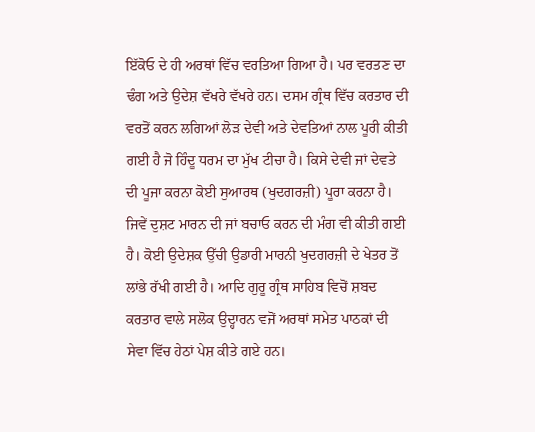ਇੱਕੋਓ ਦੇ ਹੀ ਅਰਥਾਂ ਵਿੱਚ ਵਰਤਿਆ ਗਿਆ ਹੈ। ਪਰ ਵਰਤਣ ਦਾ ਢੰਗ ਅਤੇ ਉਦੇਸ਼ ਵੱਖਰੇ ਵੱਖਰੇ ਹਨ। ਦਸਮ ਗ੍ਰੰਥ ਵਿੱਚ ਕਰਤਾਰ ਦੀ ਵਰਤੋਂ ਕਰਨ ਲਗਿਆਂ ਲੋੜ ਦੇਵੀ ਅਤੇ ਦੇਵਤਿਆਂ ਨਾਲ ਪੂਰੀ ਕੀਤੀ ਗਈ ਹੈ ਜੋ ਹਿੰਦੂ ਧਰਮ ਦਾ ਮੁੱਖ ਟੀਚਾ ਹੈ। ਕਿਸੇ ਦੇਵੀ ਜਾਂ ਦੇਵਤੇ ਦੀ ਪੂਜਾ ਕਰਨਾ ਕੋਈ ਸੁਆਰਥ (ਖੁਦਗਰਜ਼ੀ) ਪੂਰਾ ਕਰਨਾ ਹੈ। ਜਿਵੇਂ ਦੁਸ਼ਟ ਮਾਰਨ ਦੀ ਜਾਂ ਬਚਾਓ ਕਰਨ ਦੀ ਮੰਗ ਵੀ ਕੀਤੀ ਗਈ ਹੈ। ਕੋਈ ਉਦੇਸ਼ਕ ਉੱਚੀ ਉਡਾਰੀ ਮਾਰਨੀ ਖੁਦਗਰਜ਼ੀ ਦੇ ਖੇਤਰ ਤੋਂ ਲਾਂਭੇ ਰੱਖੀ ਗਈ ਹੈ। ਆਦਿ ਗੁਰੂ ਗ੍ਰੰਥ ਸਾਹਿਬ ਵਿਚੋਂ ਸ਼ਬਦ ਕਰਤਾਰ ਵਾਲੇ ਸਲੋਕ ਉਦ੍ਹਾਰਨ ਵਜੋਂ ਅਰਥਾਂ ਸਮੇਤ ਪਾਠਕਾਂ ਦੀ ਸੇਵਾ ਵਿੱਚ ਹੇਠਾਂ ਪੇਸ਼ ਕੀਤੇ ਗਏ ਹਨ।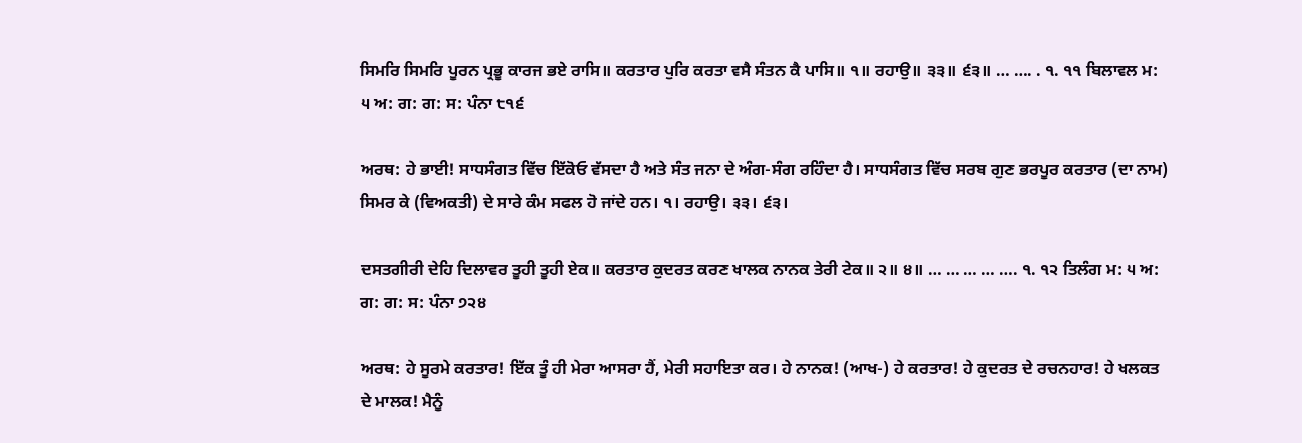ਸਿਮਰਿ ਸਿਮਰਿ ਪੂਰਨ ਪ੍ਰਭੂ ਕਾਰਜ ਭਏ ਰਾਸਿ॥ ਕਰਤਾਰ ਪੁਰਿ ਕਰਤਾ ਵਸੈ ਸੰਤਨ ਕੈ ਪਾਸਿ॥ ੧॥ ਰਹਾਉ॥ ੩੩॥ ੬੩॥ … …. . ੧. ੧੧ ਬਿਲਾਵਲ ਮ: ੫ ਅ: ਗ: ਗ: ਸ: ਪੰਨਾ ੮੧੬

ਅਰਥ: ਹੇ ਭਾਈ! ਸਾਧਸੰਗਤ ਵਿੱਚ ਇੱਕੋਓ ਵੱਸਦਾ ਹੈ ਅਤੇ ਸੰਤ ਜਨਾ ਦੇ ਅੰਗ-ਸੰਗ ਰਹਿੰਦਾ ਹੈ। ਸਾਧਸੰਗਤ ਵਿੱਚ ਸਰਬ ਗੁਣ ਭਰਪੂਰ ਕਰਤਾਰ (ਦਾ ਨਾਮ) ਸਿਮਰ ਕੇ (ਵਿਅਕਤੀ) ਦੇ ਸਾਰੇ ਕੰਮ ਸਫਲ ਹੋ ਜਾਂਦੇ ਹਨ। ੧। ਰਹਾਉ। ੩੩। ੬੩।

ਦਸਤਗੀਰੀ ਦੇਹਿ ਦਿਲਾਵਰ ਤੂਹੀ ਤੂਹੀ ਏਕ॥ ਕਰਤਾਰ ਕੁਦਰਤ ਕਰਣ ਖਾਲਕ ਨਾਨਕ ਤੇਰੀ ਟੇਕ॥ ੨॥ ੪॥ … … … … …. ੧. ੧੨ ਤਿਲੰਗ ਮ: ੫ ਅ: ਗ: ਗ: ਸ: ਪੰਨਾ ੭੨੪

ਅਰਥ: ਹੇ ਸੂਰਮੇ ਕਰਤਾਰ! ਇੱਕ ਤੂੰ ਹੀ ਮੇਰਾ ਆਸਰਾ ਹੈਂ, ਮੇਰੀ ਸਹਾਇਤਾ ਕਰ। ਹੇ ਨਾਨਕ! (ਆਖ-) ਹੇ ਕਰਤਾਰ! ਹੇ ਕੁਦਰਤ ਦੇ ਰਚਨਹਾਰ! ਹੇ ਖਲਕਤ ਦੇ ਮਾਲਕ! ਮੈਨੂੰ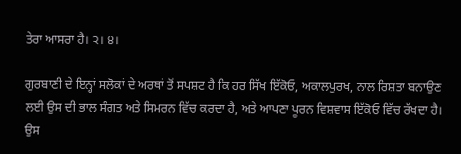ਤੇਰਾ ਆਸਰਾ ਹੈ। ੨। ੪।

ਗੁਰਬਾਣੀ ਦੇ ਇਨ੍ਹਾਂ ਸਲੋਕਾਂ ਦੇ ਅਰਥਾਂ ਤੋਂ ਸਪਸ਼ਟ ਹੈ ਕਿ ਹਰ ਸਿੱਖ ਇੱਕੋਓ, ਅਕਾਲਪੁਰਖ, ਨਾਲ ਰਿਸ਼ਤਾ ਬਨਾਉਣ ਲਈ ਉਸ ਦੀ ਭਾਲ ਸੰਗਤ ਅਤੇ ਸਿਮਰਨ ਵਿੱਚ ਕਰਦਾ ਹੈ, ਅਤੇ ਆਪਣਾ ਪੂਰਨ ਵਿਸ਼ਵਾਸ ਇੱਕੋਓ ਵਿੱਚ ਰੱਖਦਾ ਹੈ। ਉਸ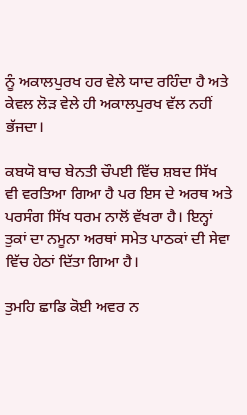ਨੂੰ ਅਕਾਲਪੁਰਖ ਹਰ ਵੇਲੇ ਯਾਦ ਰਹਿੰਦਾ ਹੈ ਅਤੇ ਕੇਵਲ ਲੋੜ ਵੇਲੇ ਹੀ ਅਕਾਲਪੁਰਖ ਵੱਲ ਨਹੀਂ ਭੱਜਦਾ।

ਕਬਯੋ ਬਾਚ ਬੇਨਤੀ ਚੌਪਈ ਵਿੱਚ ਸ਼ਬਦ ਸਿੱਖ ਵੀ ਵਰਤਿਆ ਗਿਆ ਹੈ ਪਰ ਇਸ ਦੇ ਅਰਥ ਅਤੇ ਪਰਸੰਗ ਸਿੱਖ ਧਰਮ ਨਾਲੋਂ ਵੱਖਰਾ ਹੈ। ਇਨ੍ਹਾਂ ਤੁਕਾਂ ਦਾ ਨਮੂਨਾ ਅਰਥਾਂ ਸਮੇਤ ਪਾਠਕਾਂ ਦੀ ਸੇਵਾ ਵਿੱਚ ਹੇਠਾਂ ਦਿੱਤਾ ਗਿਆ ਹੈ।

ਤੁਮਹਿ ਛਾਡਿ ਕੋਈ ਅਵਰ ਨ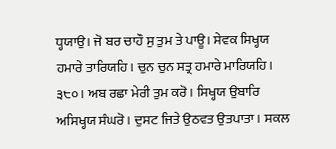ਧ੍ਹਯਾਉ। ਜੋ ਬਰ ਚਾਹੌ ਸੁ ਤੁਮ ਤੇ ਪਾਊ। ਸੇਵਕ ਸਿਖ੍ਹਯ ਹਮਾਰੇ ਤਾਰਿਯਹਿ। ਚੁਨ ਚੁਨ ਸਤ੍ਰ ਹਮਾਰੇ ਮਾਰਿਯਹਿ। ੩੮੦। ਅਬ ਰਛਾ ਮੇਰੀ ਤੁਮ ਕਰੋ। ਸਿਖ੍ਹਯ ਉਬਾਰਿ ਅਸਿਖ੍ਹਯ ਸੰਘਰੋ। ਦੁਸਟ ਜਿਤੇ ਉਠਵਤ ਉਤਪਾਤਾ। ਸਕਲ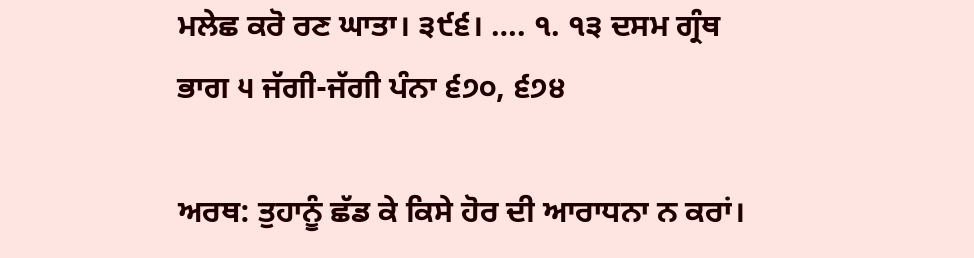ਮਲੇਛ ਕਰੋ ਰਣ ਘਾਤਾ। ੩੯੬। …. ੧. ੧੩ ਦਸਮ ਗ੍ਰੰਥ ਭਾਗ ੫ ਜੱਗੀ-ਜੱਗੀ ਪੰਨਾ ੬੭੦, ੬੭੪

ਅਰਥ: ਤੁਹਾਨੂੰ ਛੱਡ ਕੇ ਕਿਸੇ ਹੋਰ ਦੀ ਆਰਾਧਨਾ ਨ ਕਰਾਂ।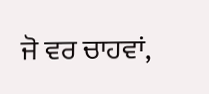ਜੋ ਵਰ ਚਾਹਵਾਂ,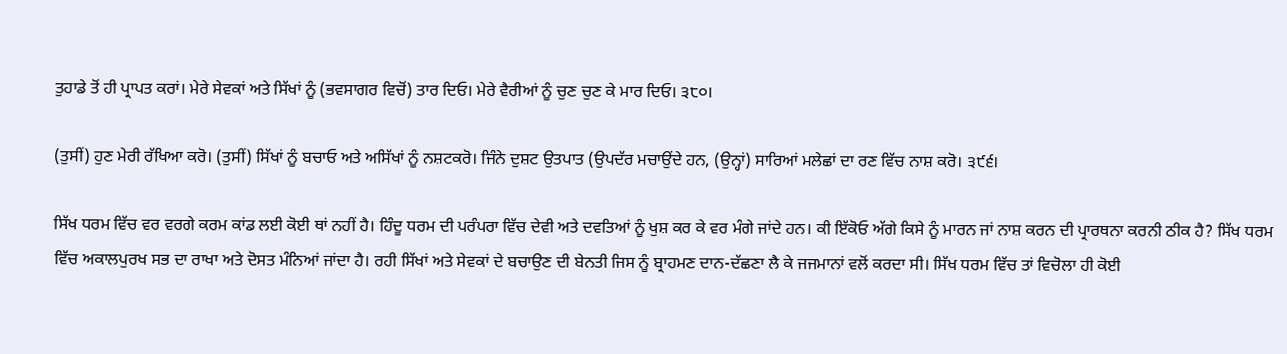ਤੁਹਾਡੇ ਤੋਂ ਹੀ ਪ੍ਰਾਪਤ ਕਰਾਂ। ਮੇਰੇ ਸੇਵਕਾਂ ਅਤੇ ਸਿੱਖਾਂ ਨੂੰ (ਭਵਸਾਗਰ ਵਿਚੋਂ) ਤਾਰ ਦਿਓ। ਮੇਰੇ ਵੈਰੀਆਂ ਨੂੰ ਚੁਣ ਚੁਣ ਕੇ ਮਾਰ ਦਿਓ। ੩੮੦।

(ਤੁਸੀਂ) ਹੁਣ ਮੇਰੀ ਰੱਖਿਆ ਕਰੋ। (ਤੁਸੀਂ) ਸਿੱਖਾਂ ਨੂੰ ਬਚਾਓ ਅਤੇ ਅਸਿੱਖਾਂ ਨੂੰ ਨਸ਼ਟਕਰੋ। ਜਿੰਨੇ ਦੁਸ਼ਟ ਉਤਪਾਤ (ਉਪਦੱਰ ਮਚਾਉਂਦੇ ਹਨ, (ਉਨ੍ਹਾਂ) ਸਾਰਿਆਂ ਮਲੇਛਾਂ ਦਾ ਰਣ ਵਿੱਚ ਨਾਸ਼ ਕਰੋ। ੩੯੬।

ਸਿੱਖ ਧਰਮ ਵਿੱਚ ਵਰ ਵਰਗੇ ਕਰਮ ਕਾਂਡ ਲਈ ਕੋਈ ਥਾਂ ਨਹੀਂ ਹੈ। ਹਿੰਦੂ ਧਰਮ ਦੀ ਪਰੰਪਰਾ ਵਿੱਚ ਦੇਵੀ ਅਤੇ ਦਵਤਿਆਂ ਨੂੰ ਖੁਸ਼ ਕਰ ਕੇ ਵਰ ਮੰਗੇ ਜਾਂਦੇ ਹਨ। ਕੀ ਇੱਕੋਓ ਅੱਗੇ ਕਿਸੇ ਨੂੰ ਮਾਰਨ ਜਾਂ ਨਾਸ਼ ਕਰਨ ਦੀ ਪ੍ਰਾਰਥਨਾ ਕਰਨੀ ਠੀਕ ਹੈ? ਸਿੱਖ ਧਰਮ ਵਿੱਚ ਅਕਾਲਪੁਰਖ ਸਭ ਦਾ ਰਾਖਾ ਅਤੇ ਦੋਸਤ ਮੰਨਿਆਂ ਜਾਂਦਾ ਹੈ। ਰਹੀ ਸਿੱਖਾਂ ਅਤੇ ਸੇਵਕਾਂ ਦੇ ਬਚਾਉਣ ਦੀ ਬੇਨਤੀ ਜਿਸ ਨੂੰ ਬ੍ਰਾਹਮਣ ਦਾਨ-ਦੱਛਣਾ ਲੈ ਕੇ ਜਜਮਾਨਾਂ ਵਲੋਂ ਕਰਦਾ ਸੀ। ਸਿੱਖ ਧਰਮ ਵਿੱਚ ਤਾਂ ਵਿਚੋਲਾ ਹੀ ਕੋਈ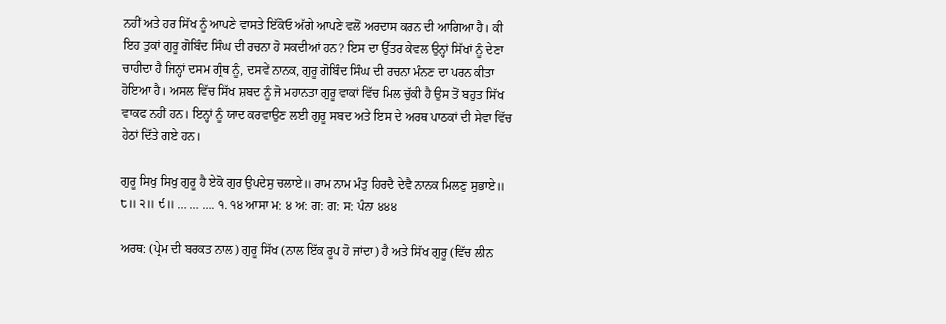ਨਹੀਂ ਅਤੇ ਹਰ ਸਿੱਖ ਨੂੰ ਆਪਣੇ ਵਾਸਤੇ ਇੱਕੋਓ ਅੱਗੇ ਆਪਣੇ ਵਲੋਂ ਅਰਦਾਸ ਕਰਨ ਦੀ ਆਗਿਆ ਹੈ। ਕੀ ਇਹ ਤੁਕਾਂ ਗੁਰੂ ਗੋਬਿੰਦ ਸਿੰਘ ਦੀ ਰਚਨਾ ਹੋ ਸਕਦੀਆਂ ਹਨ? ਇਸ ਦਾ ਉੱਤਰ ਕੇਵਲ ਉਨ੍ਹਾਂ ਸਿੱਖਾਂ ਨੂੰ ਦੇਣਾ ਚਾਹੀਦਾ ਹੈ ਜਿਨ੍ਹਾਂ ਦਸਮ ਗ੍ਰੰਥ ਨੂੰ, ਦਸਵੇਂ ਨਾਨਕ, ਗੁਰੂ ਗੋਬਿੰਦ ਸਿੰਘ ਦੀ ਰਚਨਾ ਮੰਨਣ ਦਾ ਪਰਨ ਕੀਤਾ ਹੋਇਆ ਹੈ। ਅਸਲ ਵਿੱਚ ਸਿੱਖ ਸ਼ਬਦ ਨੂੰ ਜੋ ਮਹਾਨਤਾ ਗੁਰੂ ਵਾਕਾਂ ਵਿੱਚ ਮਿਲ ਚੁੱਕੀ ਹੈ ਉਸ ਤੋਂ ਬਹੁਤ ਸਿੱਖ ਵਾਕਫ ਨਹੀਂ ਹਨ। ਇਨ੍ਹਾਂ ਨੂੰ ਯਾਦ ਕਰਵਾਉਣ ਲਈ ਗੁਰੂ ਸਬਦ ਅਤੇ ਇਸ ਦੇ ਅਰਥ ਪਾਠਕਾਂ ਦੀ ਸੇਵਾ ਵਿੱਚ ਹੇਠਾਂ ਦਿੱਤੇ ਗਏ ਹਨ।

ਗੁਰੂ ਸਿਖੁ ਸਿਖੁ ਗੁਰੂ ਹੈ ਏਕੋ ਗੁਰ ਉਪਦੇਸੁ ਚਲਾਏ॥ ਰਾਮ ਨਾਮ ਮੰਤੁ ਹਿਰਦੈ ਦੇਵੈ ਨਾਨਕ ਮਿਲਣੁ ਸੁਭਾਏ॥ ੮॥ ੨॥ ੯॥ … … …. ੧. ੧੪ ਆਸਾ ਮ: ੪ ਅ: ਗ: ਗ: ਸ: ਪੰਨਾ ੪੪੪

ਅਰਥ: (ਪ੍ਰੇਮ ਦੀ ਬਰਕਤ ਨਾਲ) ਗੁਰੂ ਸਿੱਖ (ਨਾਲ ਇੱਕ ਰੂਪ ਹੋ ਜਾਂਦਾ) ਹੈ ਅਤੇ ਸਿੱਖ ਗੁਰੂ (ਵਿੱਚ ਲੀਨ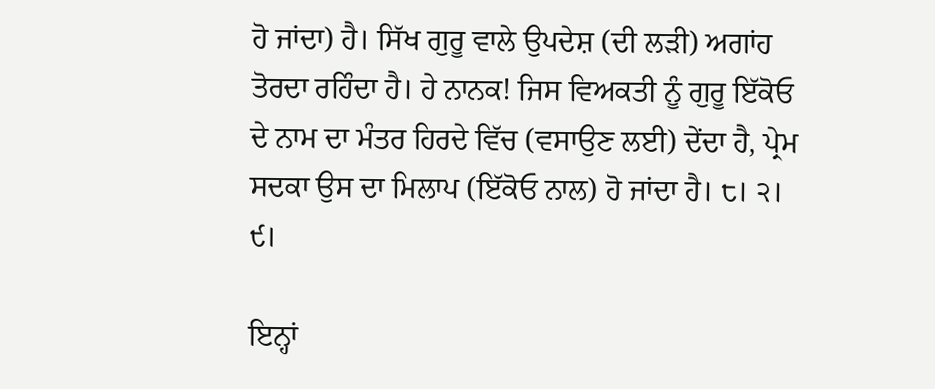ਹੋ ਜਾਂਦਾ) ਹੈ। ਸਿੱਖ ਗੁਰੂ ਵਾਲੇ ਉਪਦੇਸ਼ (ਦੀ ਲੜੀ) ਅਗਾਂਹ ਤੋਰਦਾ ਰਹਿੰਦਾ ਹੈ। ਹੇ ਨਾਨਕ! ਜਿਸ ਵਿਅਕਤੀ ਨੂੰ ਗੁਰੂ ਇੱਕੋਓ ਦੇ ਨਾਮ ਦਾ ਮੰਤਰ ਹਿਰਦੇ ਵਿੱਚ (ਵਸਾਉਣ ਲਈ) ਦੇਂਦਾ ਹੈ, ਪ੍ਰੇਮ ਸਦਕਾ ਉਸ ਦਾ ਮਿਲਾਪ (ਇੱਕੋਓ ਨਾਲ) ਹੋ ਜਾਂਦਾ ਹੈ। ੮। ੨। ੯।

ਇਨ੍ਹਾਂ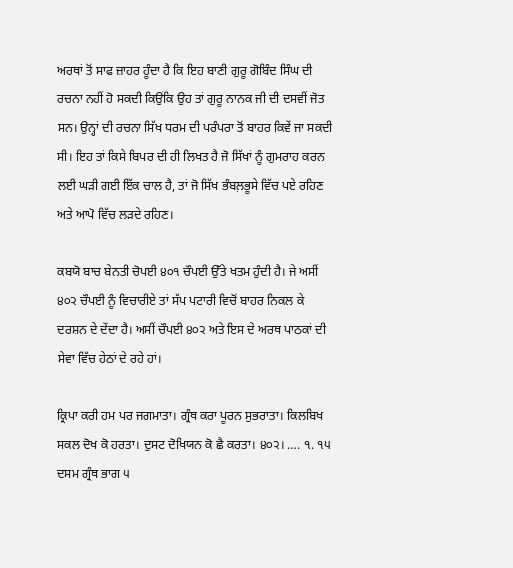ਅਰਥਾਂ ਤੋਂ ਸਾਫ ਜ਼ਾਹਰ ਹੂੰਦਾ ਹੈ ਕਿ ਇਹ ਬਾਣੀ ਗੁਰੂ ਗੋਬਿੰਦ ਸਿੰਘ ਦੀ ਰਚਨਾ ਨਹੀਂ ਹੋ ਸਕਦੀ ਕਿਉਂਕਿ ਉਹ ਤਾਂ ਗੁਰੂ ਨਾਨਕ ਜੀ ਦੀ ਦਸਵੀਂ ਜੋਤ ਸਨ। ਉਨ੍ਹਾਂ ਦੀ ਰਚਨਾ ਸਿੱਖ ਧਰਮ ਦੀ ਪਰੰਪਰਾ ਤੋਂ ਬਾਹਰ ਕਿਵੇਂ ਜਾ ਸਕਦੀ ਸੀ। ਇਹ ਤਾਂ ਕਿਸੇ ਬਿਪਰ ਦੀ ਹੀ ਲਿਖਤ ਹੈ ਜੋ ਸਿੱਖਾਂ ਨੂੰ ਗੁਮਰਾਹ ਕਰਨ ਲਈ ਘੜੀ ਗਈ ਇੱਕ ਚਾਲ ਹੈ, ਤਾਂ ਜੋ ਸਿੱਖ ਭੰਬਲ਼ਭੂਸੇ ਵਿੱਚ ਪਏ ਰਹਿਣ ਅਤੇ ਆਪੋ ਵਿੱਚ ਲੜਦੇ ਰਹਿਣ।

ਕਬਯੋ ਬਾਚ ਬੇਨਤੀ ਚੋਪਈ ੪੦੧ ਚੌਪਈ ਉੱਤੇ ਖਤਮ ਹੁੰਦੀ ਹੈ। ਜੇ ਅਸੀਂ ੪੦੨ ਚੌਪਈ ਨੂੰ ਵਿਚਾਰੀਏ ਤਾਂ ਸੱਪ ਪਟਾਰੀ ਵਿਚੋਂ ਬਾਹਰ ਨਿਕਲ ਕੇ ਦਰਸ਼ਨ ਦੇ ਦੇਂਦਾ ਹੈ। ਅਸੀਂ ਚੌਪਈ ੪੦੨ ਅਤੇ ਇਸ ਦੇ ਅਰਥ ਪਾਠਕਾਂ ਦੀ ਸੇਵਾ ਵਿੱਚ ਹੇਠਾਂ ਦੇ ਰਹੇ ਹਾਂ।

ਕ੍ਰਿਪਾ ਕਰੀ ਹਮ ਪਰ ਜਗਮਾਤਾ। ਗ੍ਰੰਥ ਕਰਾ ਪੂਰਨ ਸੁਭਰਾਤਾ। ਕਿਲਬਿਖ ਸਕਲ ਦੋਖ ਕੋ ਹਰਤਾ। ਦੁਸਟ ਦੋਖਿਯਨ ਕੋ ਛੈ ਕਰਤਾ। ੪੦੨। …. ੧. ੧੫ ਦਸਮ ਗ੍ਰੰਥ ਭਾਗ ੫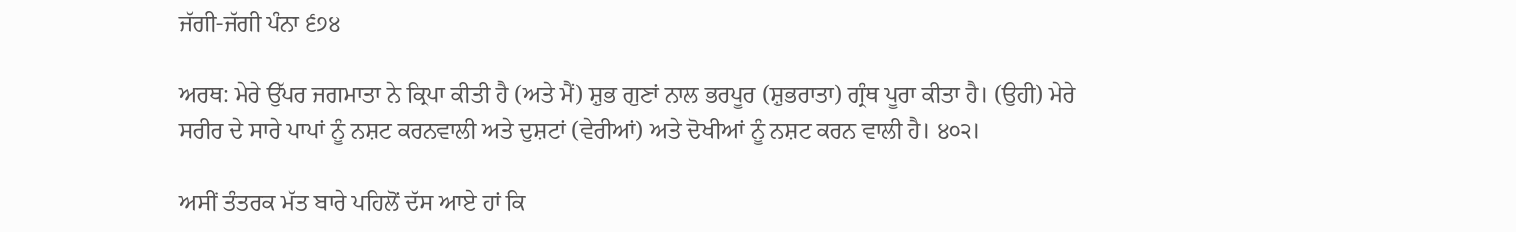ਜੱਗੀ-ਜੱਗੀ ਪੰਨਾ ੬੭੪

ਅਰਥ: ਮੇਰੇ ਉੱਪਰ ਜਗਮਾਤਾ ਨੇ ਕ੍ਰਿਪਾ ਕੀਤੀ ਹੈ (ਅਤੇ ਮੈਂ) ਸ਼ੁਭ ਗੁਣਾਂ ਨਾਲ ਭਰਪੂਰ (ਸ਼ੁਭਰਾਤਾ) ਗ੍ਰੰਥ ਪੂਰਾ ਕੀਤਾ ਹੈ। (ਉਹੀ) ਮੇਰੇ ਸਰੀਰ ਦੇ ਸਾਰੇ ਪਾਪਾਂ ਨੂੰ ਨਸ਼ਟ ਕਰਨਵਾਲੀ ਅਤੇ ਦੁਸ਼ਟਾਂ (ਵੇਰੀਆਂ) ਅਤੇ ਦੋਖੀਆਂ ਨੂੰ ਨਸ਼ਟ ਕਰਨ ਵਾਲੀ ਹੈ। ੪੦੨।

ਅਸੀਂ ਤੰਤਰਕ ਮੱਤ ਬਾਰੇ ਪਹਿਲੋਂ ਦੱਸ ਆਏ ਹਾਂ ਕਿ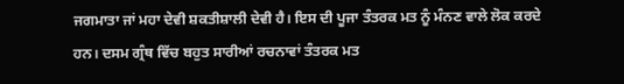ਜਗਮਾਤਾ ਜਾਂ ਮਹਾ ਦੇਵੀ ਸ਼ਕਤੀਸ਼ਾਲੀ ਦੇਵੀ ਹੈ। ਇਸ ਦੀ ਪੂਜਾ ਤੰਤਰਕ ਮਤ ਨੂੰ ਮੰਨਣ ਵਾਲੇ ਲੋਕ ਕਰਦੇ ਹਨ। ਦਸਮ ਗ੍ਰੰਥ ਵਿੱਚ ਬਹੁਤ ਸਾਰੀਆਂ ਰਚਨਾਵਾਂ ਤੰਤਰਕ ਮਤ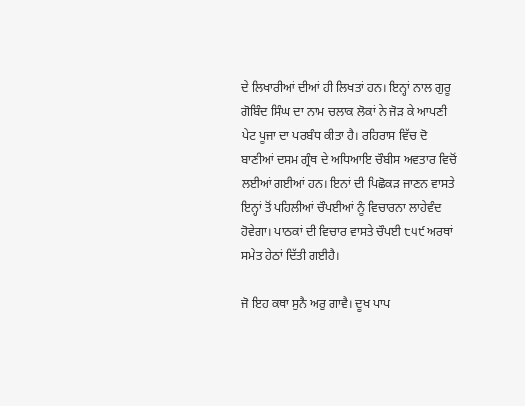ਦੇ ਲਿਖਾਰੀਆਂ ਦੀਆਂ ਹੀ ਲਿਖਤਾਂ ਹਨ। ਇਨ੍ਹਾਂ ਨਾਲ ਗੁਰੂ ਗੋਬਿੰਦ ਸਿੰਘ ਦਾ ਨਾਮ ਚਲਾਕ ਲੋਕਾਂ ਨੇ ਜੋੜ ਕੇ ਆਪਣੀ ਪੇਟ ਪੂਜਾ ਦਾ ਪਰਬੰਧ ਕੀਤਾ ਹੈ। ਰਹਿਰਾਸ ਵਿੱਚ ਦੋ ਬਾਣੀਆਂ ਦਸਮ ਗ੍ਰੰਥ ਦੇ ਅਧਿਆਇ ਚੌਬੀਸ ਅਵਤਾਰ ਵਿਚੋਂ ਲਈਆਂ ਗਈਆਂ ਹਨ। ਇਨਾਂ ਦੀ ਪਿਛੋਕੜ ਜਾਣਨ ਵਾਸਤੇ ਇਨ੍ਹਾਂ ਤੋਂ ਪਹਿਲੀਆਂ ਚੌਪਈਆਂ ਨੂੰ ਵਿਚਾਰਨਾ ਲਾਹੇਵੰਦ ਹੋਵੇਗਾ। ਪਾਠਕਾਂ ਦੀ ਵਿਚਾਰ ਵਾਸਤੇ ਚੌਪਈ ੮੫੯ ਅਰਥਾਂ ਸਮੇਤ ਹੇਠਾਂ ਦਿੱਤੀ ਗਈਹੈ।

ਜੋ ਇਹ ਕਥਾ ਸੁਨੈ ਅਰੁ ਗਾਵੈ। ਦੂਖ ਪਾਪ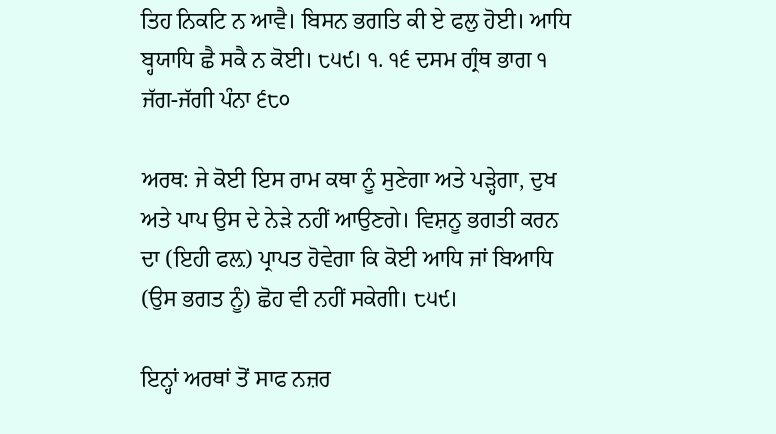ਤਿਹ ਨਿਕਟਿ ਨ ਆਵੈ। ਬਿਸਨ ਭਗਤਿ ਕੀ ਏ ਫਲੁ ਹੋਈ। ਆਧਿ ਬ੍ਹਯਾਧਿ ਛੈ ਸਕੈ ਨ ਕੋਈ। ੮੫੯। ੧. ੧੬ ਦਸਮ ਗ੍ਰੰਥ ਭਾਗ ੧ ਜੱਗ-ਜੱਗੀ ਪੰਨਾ ੬੮੦

ਅਰਥ: ਜੇ ਕੋਈ ਇਸ ਰਾਮ ਕਥਾ ਨੂੰ ਸੁਣੇਗਾ ਅਤੇ ਪੜ੍ਹੇਗਾ, ਦੁਖ ਅਤੇ ਪਾਪ ਉਸ ਦੇ ਨੇੜੇ ਨਹੀਂ ਆਉਣਗੇ। ਵਿਸ਼ਨੂ ਭਗਤੀ ਕਰਨ ਦਾ (ਇਹੀ ਫਲ਼) ਪ੍ਰਾਪਤ ਹੋਵੇਗਾ ਕਿ ਕੋਈ ਆਧਿ ਜਾਂ ਬਿਆਧਿ (ਉਸ ਭਗਤ ਨੂੰ) ਛੋਹ ਵੀ ਨਹੀਂ ਸਕੇਗੀ। ੮੫੯।

ਇਨ੍ਹਾਂ ਅਰਥਾਂ ਤੋਂ ਸਾਫ ਨਜ਼ਰ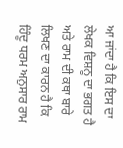ਆ ਜਾਂਦਾ ਹੈ ਕਿ ਇਸ ਦਾ ਲੇਖਕ ਵਿਸ਼ਨੂ ਦਾ ਭਗਤ ਹੈ ਅਤੇ ਰਾਮ ਦੀ ਕਥਾ ਬਾਰੇ ਲਿਖਣ ਦਾ ਕਾਰਨ ਹੈ ਕਿ ਹਿੰਦੂ ਧਰਮ ਅਨੁਸਾਰ ਰਾਮ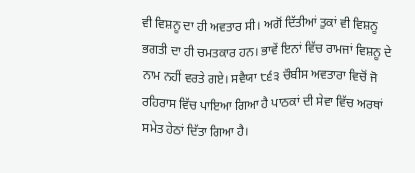ਵੀ ਵਿਸ਼ਨੂ ਦਾ ਹੀ ਅਵਤਾਰ ਸੀ। ਅਗੋਂ ਦਿੱਤੀਆਂ ਤੁਕਾਂ ਵੀ ਵਿਸ਼ਨੂ ਭਗਤੀ ਦਾ ਹੀ ਚਮਤਕਾਰ ਹਨ। ਭਾਵੇਂ ਇਨਾਂ ਵਿੱਚ ਰਾਮਜਾਂ ਵਿਸ਼ਨੂ ਦੇ ਨਾਮ ਨਹੀਂ ਵਰਤੇ ਗਏ। ਸਵੈਯਾ ੮੬੩ ਚੌਬੀਸ ਅਵਤਾਰਾ ਵਿਚੋਂ ਜੋ ਰਹਿਰਾਸ ਵਿੱਚ ਪਾਇਆ ਗਿਆ ਹੈ ਪਾਠਕਾਂ ਦੀ ਸੇਵਾ ਵਿੱਚ ਅਰਥਾਂ ਸਮੇਤ ਹੇਠਾਂ ਦਿੱਤਾ ਗਿਆ ਹੈ।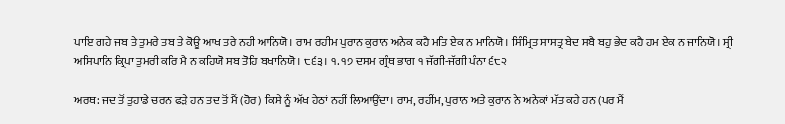ਪਾਇ ਗਹੇ ਜਬ ਤੇ ਤੁਮਰੇ ਤਬ ਤੇ ਕੋਊ ਆਖ ਤਰੇ ਨਹੀ ਆਨਿਯੋ। ਰਾਮ ਰਹੀਮ ਪੁਰਾਨ ਕੁਰਾਨ ਅਨੇਕ ਕਹੈ ਮਤਿ ਏਕ ਨ ਮਾਨਿਯੋ। ਸਿੰਮ੍ਰਿਤ ਸਾਸਤ੍ਰ ਬੇਦ ਸਬੈ ਬਹੁ ਭੇਦ ਕਹੈ ਹਮ ਏਕ ਨ ਜਾਨਿਯੋ। ਸ੍ਰੀ ਅਸਿਪਾਨਿ ਕ੍ਰਿਪਾ ਤੁਮਰੀ ਕਰਿ ਮੈ ਨ ਕਹਿਯੋ ਸਬ ਤੋਹਿ ਬਖਾਨਿਯੋ। ੮੬੩। ੧. ੧੭ ਦਸਮ ਗ੍ਰੰਥ ਭਾਗ ੧ ਜੱਗੀ-ਜੱਗੀ ਪੰਨਾ ੬੮੨

ਅਰਥ: ਜਦ ਤੋਂ ਤੁਹਾਡੇ ਚਰਨ ਫੜੇ ਹਨ ਤਦ ਤੋਂ ਮੈਂ (ਹੋਰ) ਕਿਸੇ ਨੂੰ ਅੱਖ ਹੇਠਾਂ ਨਹੀਂ ਲਿਆਉਂਦਾ। ਰਾਮ, ਰਹੀਂਮ, ਪੁਰਾਨ ਅਤੇ ਕੁਰਾਨ ਨੇ ਅਨੇਕਾਂ ਮੱਤ ਕਹੇ ਹਨ (ਪਰ ਮੈਂ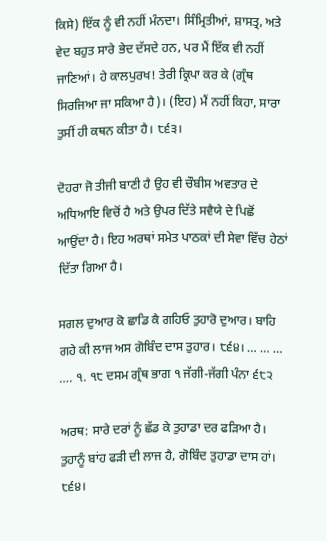ਕਿਸੇ) ਇੱਕ ਨੂੰ ਵੀ ਨਹੀਂ ਮੰਨਦਾ। ਸਿੰਮ੍ਰਿਤੀਆਂ, ਸ਼ਾਸਤ੍ਰ, ਅਤੇ ਵੇਦ ਬਹੁਤ ਸਾਰੇ ਭੇਦ ਦੱਸਦੇ ਹਨ, ਪਰ ਮੈਂ ਇੱਕ ਵੀ ਨਹੀਂ ਜਾਣਿਆਂ। ਹੇ ਕਾਲਪੁਰਖ! ਤੇਰੀ ਕ੍ਰਿਪਾ ਕਰ ਕੇ (ਗ੍ਰੰਥ ਸਿਰਜਿਆ ਜਾ ਸਕਿਆ ਹੈ)। (ਇਹ) ਮੈਂ ਨਹੀਂ ਕਿਹਾ, ਸਾਰਾ ਤੁਸੀਂ ਹੀ ਕਥਨ ਕੀਤਾ ਹੈ। ੮੬੩।

ਦੋਹਰਾ ਜੋ ਤੀਜੀ ਬਾਣੀ ਹੈ ਉਹ ਵੀ ਚੌਬੀਸ ਅਵਤਾਰ ਦੇ ਅਧਿਆਇ ਵਿਚੋਂ ਹੈ ਅਤੇ ਉਪਰ ਦਿੱਤੇ ਸਵੈਯੇ ਦੇ ਪਿਛੋਂ ਆਉਂਦਾ ਹੈ। ਇਹ ਅਰਥਾਂ ਸਮੇਤ ਪਾਠਕਾਂ ਦੀ ਸੇਵਾ ਵਿੱਚ ਹੇਠਾਂ ਦਿੱਤਾ ਗਿਆ ਹੈ।

ਸਗਲ ਦੁਆਰ ਕੋ ਛਾਡਿ ਕੈ ਗਹਿਓ ਤੁਹਾਰੋ ਦੁਆਰ। ਬਾਹਿ ਗਹੇ ਕੀ ਲਾਜ ਅਸ ਗੋਬਿੰਦ ਦਾਸ ਤੁਹਾਰ। ੮੬੪। … … … …. ੧. ੧੮ ਦਸਮ ਗ੍ਰੰਥ ਭਾਗ ੧ ਜੱਗੀ-ਜੱਗੀ ਪੰਨਾ ੬੮੨

ਅਰਥ: ਸਾਰੇ ਦਰਾਂ ਨੂੰ ਛੱਡ ਕੇ ਤੁਹਾਡਾ ਦਰ ਫੜਿਆ ਹੈ। ਤੁਹਾਨੂੰ ਬਾਂਹ ਫੜੀ ਦੀ ਲਾਜ ਹੈ, ਗੋਬਿੰਦ ਤੁਹਾਡਾ ਦਾਸ ਹਾਂ। ੮੬੪।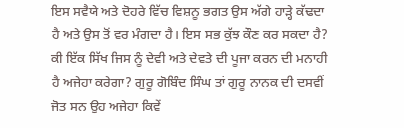ਇਸ ਸਵੈਯੇ ਅਤੇ ਦੋਹਰੇ ਵਿੱਚ ਵਿਸ਼ਨੂ ਭਗਤ ਉਸ ਅੱਗੇ ਹਾੜ੍ਹੇ ਕੱਢਦਾ ਹੈ ਅਤੇ ਉਸ ਤੋਂ ਵਰ ਮੰਗਦਾ ਹੈ। ਇਸ ਸਭ ਕੁੱਝ ਕੌਣ ਕਰ ਸਕਦਾ ਹੈ? ਕੀ ਇੱਕ ਸਿੱਖ ਜਿਸ ਨੂੰ ਦੇਵੀ ਅਤੇ ਦੇਵਤੇ ਦੀ ਪੂਜਾ ਕਰਨ ਦੀ ਮਨਾਹੀ ਹੈ ਅਜੇਹਾ ਕਰੇਗਾ? ਗੁਰੂ ਗੋਬਿੰਦ ਸਿੰਘ ਤਾਂ ਗੁਰੂ ਨਾਨਕ ਦੀ ਦਸਵੀਂ ਜੋਤ ਸਨ ਉਹ ਅਜੇਹਾ ਕਿਵੇਂ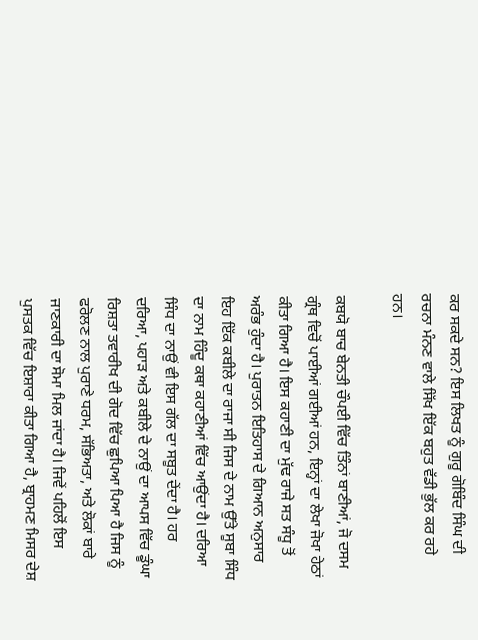ਕਰ ਸਕਦੇ ਸਨ? ਇਸ ਲਿਖਤ ਨੂੰ ਗੁਰੂ ਗੋਬਿੰਦ ਸਿੰਘ ਦੀ ਰਚਨਾ ਮੰਨਣ ਵਾਲੇ ਸਿੱਖ ਇੱਕ ਬਹੁਤ ਵੱਡੀ ਭੁੱਲ ਕਰ ਰਹੇ ਹਨ।

ਕਬਯੋ ਬਾਚ ਬੇਨਤੀ ਚੌਪਈ ਵਿੱਚ ਤਿੰਨਾਂ ਬਾਣੀਆਂ, ਜੋ ਦਸਮ ਗ੍ਰੰਥ ਵਿਚੋਂ ਪਾਈਆਂ ਗਈਆਂ ਹਨ, ਇਨ੍ਹਾਂ ਦਾ ਲੇਖਾ ਜੋਖਾ ਹੇਠਾਂ ਕੀਤਾ ਗਿਆ ਹੈ। ਇਸ ਕਹਾਣੀ ਦਾ ਮੁੱਢ ਰਾਜੇ ਸਤ ਸੰਧੂ ਤੋਂ ਅਰੰਭ ਹੁੰਦਾ ਹੈ। ਪੁਰਾਤਨ ਇਤਿਹਾਸ ਦੇ ਗਿਆਨ ਅਨੁਸਾਰ ਇਹ ਇੱਕ ਕਬੀਲੇ ਦਾ ਰਾਜਾ ਸੀ ਜਿਸ ਦੇ ਨਾਮ ਉੱਤੇ ਸੂਬਾ ਸਿੰਧ ਦਾ ਨਾਮ ਹਿੰਦੂ ਕਥਾ ਕਹਾਣੀਆਂ ਵਿੱਚ ਆਉਂਦਾ ਹੈ। ਦਰਿਆ ਸਿੰਧ ਦਾ ਨਾਉਂ ਵੀ ਇਸ ਗੱਲ ਦਾ ਸਬੂਤ ਦੇਂਦਾ ਹੈ। ਹਰ ਦਰਿਆ, ਪਹਾੜ ਅਤੇ ਕਬੀਲੇ ਦੇ ਨਾਉਂ ਦਾ ਆਪਸ ਵਿੱਚ ਡੂੰਘਾ ਰਿਸ਼ਤਾ ਤਵਾਰੀਖ ਦੀ ਗੋਦ ਵਿੱਚ ਛੁਪਿਆ ਪਿਆ ਹੈ ਜਿਸ ਨੂੰ ਫਰੋਲਣ ਨਾਲ ਪੁਰਾਣੇ ਧਰਮ, ਸੱਭਿਅਤਾ, ਅਤੇ ਲੋਕਾਂ ਬਾਰੇ ਜਾਣਕਾਰੀ ਦਾ ਸੋਮਾ ਮਿਲ ਜਾਂਦਾ ਹੈ। ਜਿਵੇਂ ਪਹਿਲੋਂ ਇਸ ਪੁਸਤਕ ਵਿੱਚ ਇਸ਼ਾਰਾ ਕੀਤਾ ਗਿਆ ਹੈ, ਬ੍ਰਾਹਮਣ ਮਿਸਰ ਦੇਸ਼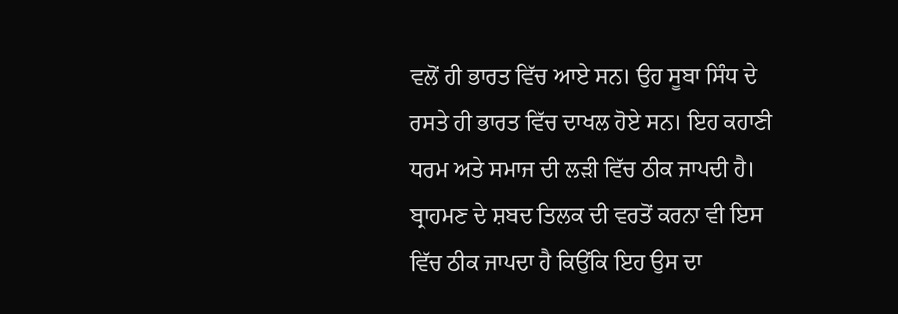ਵਲੋਂ ਹੀ ਭਾਰਤ ਵਿੱਚ ਆਏ ਸਨ। ਉਹ ਸੂਬਾ ਸਿੰਧ ਦੇ ਰਸਤੇ ਹੀ ਭਾਰਤ ਵਿੱਚ ਦਾਖਲ ਹੋਏ ਸਨ। ਇਹ ਕਹਾਣੀ ਧਰਮ ਅਤੇ ਸਮਾਜ ਦੀ ਲੜੀ ਵਿੱਚ ਠੀਕ ਜਾਪਦੀ ਹੈ। ਬ੍ਰਾਹਮਣ ਦੇ ਸ਼ਬਦ ਤਿਲਕ ਦੀ ਵਰਤੋਂ ਕਰਨਾ ਵੀ ਇਸ ਵਿੱਚ ਠੀਕ ਜਾਪਦਾ ਹੈ ਕਿਉਂਕਿ ਇਹ ਉਸ ਦਾ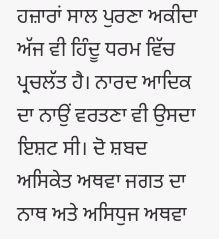ਹਜ਼ਾਰਾਂ ਸਾਲ ਪੁਰਣਾ ਅਕੀਦਾ ਅੱਜ ਵੀ ਹਿੰਦੂ ਧਰਮ ਵਿੱਚ ਪ੍ਰਚਲੱਤ ਹੈ। ਨਾਰਦ ਆਦਿਕ ਦਾ ਨਾਉਂ ਵਰਤਣਾ ਵੀ ਉਸਦਾ ਇਸ਼ਟ ਸੀ। ਦੋ ਸ਼ਬਦ ਅਸਿਕੇਤ ਅਥਵਾ ਜਗਤ ਦਾ ਨਾਥ ਅਤੇ ਅਸਿਧੁਜ ਅਥਵਾ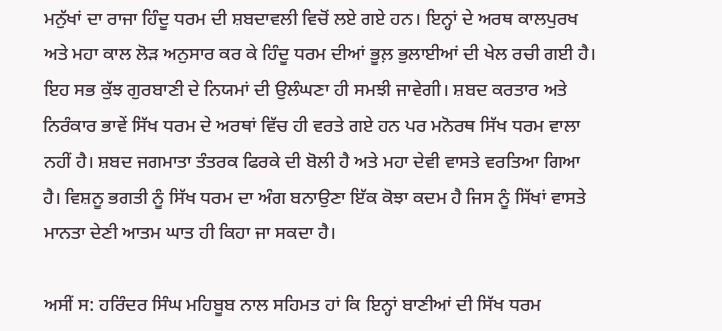ਮਨੁੱਖਾਂ ਦਾ ਰਾਜਾ ਹਿੰਦੂ ਧਰਮ ਦੀ ਸ਼ਬਦਾਵਲੀ ਵਿਚੋਂ ਲਏ ਗਏ ਹਨ। ਇਨ੍ਹਾਂ ਦੇ ਅਰਥ ਕਾਲਪੁਰਖ ਅਤੇ ਮਹਾ ਕਾਲ ਲੋੜ ਅਨੁਸਾਰ ਕਰ ਕੇ ਹਿੰਦੂ ਧਰਮ ਦੀਆਂ ਭੂਲ਼ ਭੁਲਾਈਆਂ ਦੀ ਖੇਲ ਰਚੀ ਗਈ ਹੈ। ਇਹ ਸਭ ਕੁੱਝ ਗੁਰਬਾਣੀ ਦੇ ਨਿਯਮਾਂ ਦੀ ਉਲੰਘਣਾ ਹੀ ਸਮਝੀ ਜਾਵੇਗੀ। ਸ਼ਬਦ ਕਰਤਾਰ ਅਤੇ ਨਿਰੰਕਾਰ ਭਾਵੇਂ ਸਿੱਖ ਧਰਮ ਦੇ ਅਰਥਾਂ ਵਿੱਚ ਹੀ ਵਰਤੇ ਗਏ ਹਨ ਪਰ ਮਨੋਰਥ ਸਿੱਖ ਧਰਮ ਵਾਲਾ ਨਹੀਂ ਹੈ। ਸ਼ਬਦ ਜਗਮਾਤਾ ਤੰਤਰਕ ਫਿਰਕੇ ਦੀ ਬੋਲੀ ਹੈ ਅਤੇ ਮਹਾ ਦੇਵੀ ਵਾਸਤੇ ਵਰਤਿਆ ਗਿਆ ਹੈ। ਵਿਸ਼ਨੂ ਭਗਤੀ ਨੂੰ ਸਿੱਖ ਧਰਮ ਦਾ ਅੰਗ ਬਨਾਉਣਾ ਇੱਕ ਕੋਝਾ ਕਦਮ ਹੈ ਜਿਸ ਨੂੰ ਸਿੱਖਾਂ ਵਾਸਤੇ ਮਾਨਤਾ ਦੇਣੀ ਆਤਮ ਘਾਤ ਹੀ ਕਿਹਾ ਜਾ ਸਕਦਾ ਹੈ।

ਅਸੀਂ ਸ: ਹਰਿੰਦਰ ਸਿੰਘ ਮਹਿਬੂਬ ਨਾਲ ਸਹਿਮਤ ਹਾਂ ਕਿ ਇਨ੍ਹਾਂ ਬਾਣੀਆਂ ਦੀ ਸਿੱਖ ਧਰਮ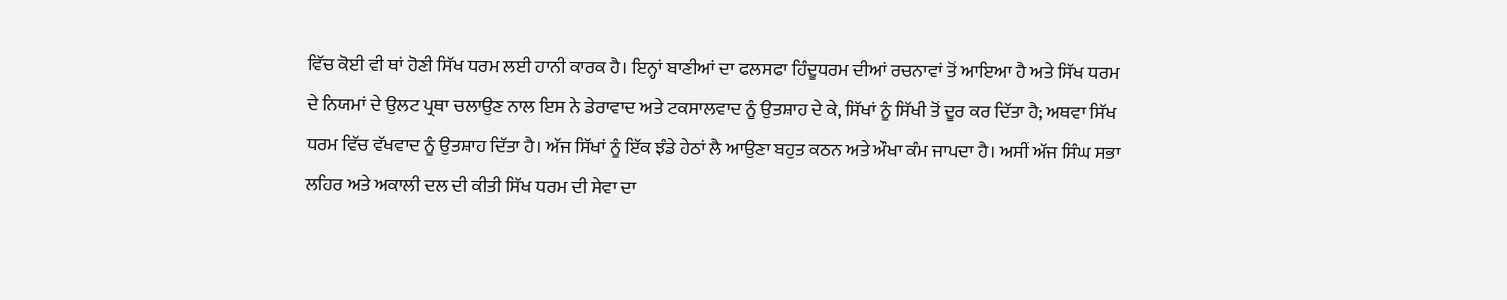ਵਿੱਚ ਕੋਈ ਵੀ ਥਾਂ ਹੋਣੀ ਸਿੱਖ ਧਰਮ ਲਈ ਹਾਨੀ ਕਾਰਕ ਹੈ। ਇਨ੍ਹਾਂ ਬਾਣੀਆਂ ਦਾ ਫਲਸਫਾ ਹਿੰਦੂਧਰਮ ਦੀਆਂ ਰਚਨਾਵਾਂ ਤੋਂ ਆਇਆ ਹੈ ਅਤੇ ਸਿੱਖ ਧਰਮ ਦੇ ਨਿਯਮਾਂ ਦੇ ਉਲਟ ਪ੍ਰਥਾ ਚਲਾਉਣ ਨਾਲ ਇਸ ਨੇ ਡੇਰਾਵਾਦ ਅਤੇ ਟਕਸਾਲਵਾਦ ਨੂੰ ਉਤਸ਼ਾਹ ਦੇ ਕੇ, ਸਿੱਖਾਂ ਨੂੰ ਸਿੱਖੀ ਤੋਂ ਦੂਰ ਕਰ ਦਿੱਤਾ ਹੈ; ਅਥਵਾ ਸਿੱਖ ਧਰਮ ਵਿੱਚ ਵੱਖਵਾਦ ਨੂੰ ਉਤਸ਼ਾਹ ਦਿੱਤਾ ਹੈ। ਅੱਜ ਸਿੱਖਾਂ ਨੂੰ ਇੱਕ ਝੰਡੇ ਹੇਠਾਂ ਲੈ ਆਉਣਾ ਬਹੁਤ ਕਠਨ ਅਤੇ ਔਖਾ ਕੰਮ ਜਾਪਦਾ ਹੈ। ਅਸੀਂ ਅੱਜ ਸਿੰਘ ਸਭਾ ਲਹਿਰ ਅਤੇ ਅਕਾਲੀ ਦਲ ਦੀ ਕੀਤੀ ਸਿੱਖ ਧਰਮ ਦੀ ਸੇਵਾ ਦਾ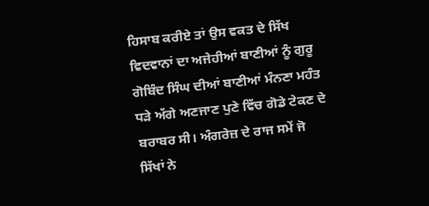ਹਿਸਾਬ ਕਰੀਏ ਤਾਂ ਉਸ ਵਕਤ ਦੇ ਸਿੱਖ ਵਿਦਵਾਨਾਂ ਦਾ ਅਜੇਹੀਆਂ ਬਾਣੀਆਂ ਨੂੰ ਗੁਰੂ ਗੋਬਿੰਦ ਸਿੰਘ ਦੀਆਂ ਬਾਣੀਆਂ ਮੰਨਣਾ ਮਹੰਤ ਧੜੇ ਅੱਗੇ ਅਣਜਾਣ ਪੁਣੇ ਵਿੱਚ ਗੋਡੇ ਟੇਕਣ ਦੇ ਬਰਾਬਰ ਸੀ। ਅੰਗਰੇਜ਼ ਦੇ ਰਾਜ ਸਮੇਂ ਜੋ ਸਿੱਖਾਂ ਨੇ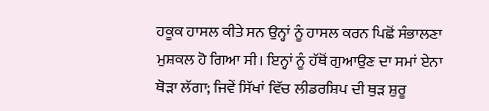ਹਕੂਕ ਹਾਸਲ ਕੀਤੇ ਸਨ ਉਨ੍ਹਾਂ ਨੂੰ ਹਾਸਲ ਕਰਨ ਪਿਛੋਂ ਸੰਭਾਲਣਾ ਮੁਸ਼ਕਲ ਹੋ ਗਿਆ ਸੀ। ਇਨ੍ਹਾਂ ਨੂੰ ਹੱਥੋਂ ਗੁਆਉਣ ਦਾ ਸਮਾਂ ਏਨਾ ਥੋੜਾ ਲੱਗਾ; ਜਿਵੇਂ ਸਿੱਖਾਂ ਵਿੱਚ ਲੀਡਰਸ਼ਿਪ ਦੀ ਥੁੜ ਸ਼ੁਰੂ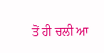ਤੋਂ ਹੀ ਚਲੀ ਆ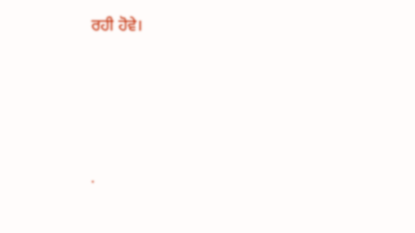ਰਹੀ ਹੋਵੇ।




.